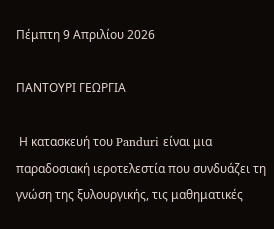Πέμπτη 9 Απριλίου 2026

ΠΑΝΤΟΥΡΙ ΓΕΩΡΓΙΑ

 Η κατασκευή του Panduri είναι μια παραδοσιακή ιεροτελεστία που συνδυάζει τη γνώση της ξυλουργικής, τις μαθηματικές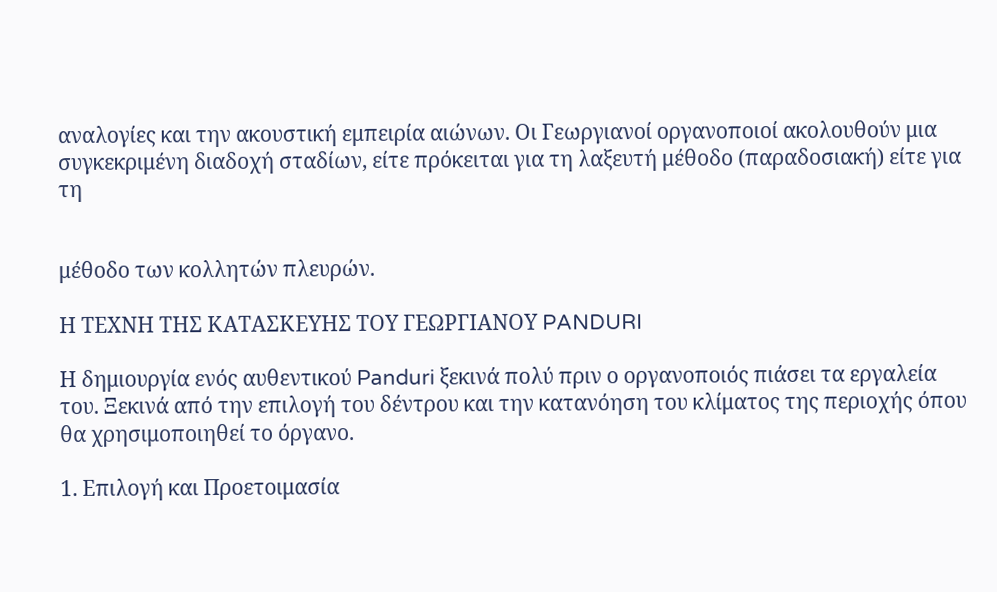αναλογίες και την ακουστική εμπειρία αιώνων. Οι Γεωργιανοί οργανοποιοί ακολουθούν μια συγκεκριμένη διαδοχή σταδίων, είτε πρόκειται για τη λαξευτή μέθοδο (παραδοσιακή) είτε για τη


μέθοδο των κολλητών πλευρών.

Η ΤΕΧΝΗ ΤΗΣ ΚΑΤΑΣΚΕΥΗΣ ΤΟΥ ΓΕΩΡΓΙΑΝΟΥ PANDURI

Η δημιουργία ενός αυθεντικού Panduri ξεκινά πολύ πριν ο οργανοποιός πιάσει τα εργαλεία του. Ξεκινά από την επιλογή του δέντρου και την κατανόηση του κλίματος της περιοχής όπου θα χρησιμοποιηθεί το όργανο.

1. Επιλογή και Προετοιμασία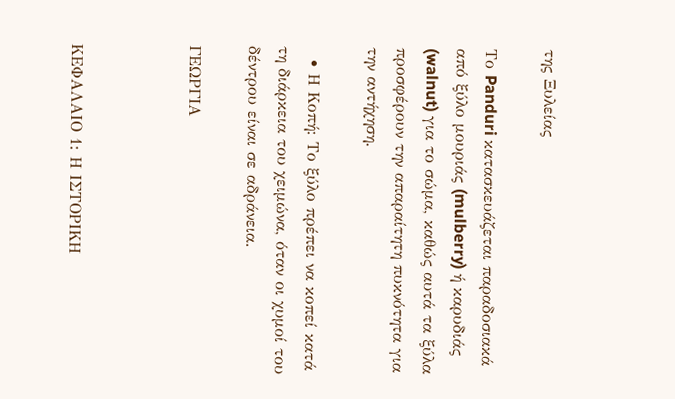της Ξυλείας

Το Panduri κατασκευάζεται παραδοσιακά από ξύλο μουριάς (mulberry) ή καρυδιάς (walnut) για το σώμα, καθώς αυτά τα ξύλα προσφέρουν την απαραίτητη πυκνότητα για την αντήχηση.

  • Η Κοπή: Το ξύλο πρέπει να κοπεί κατά τη διάρκεια του χειμώνα, όταν οι χυμοί του δέντρου είναι σε αδράνεια.

ΓΕΩΡΓΙΑ



ΚΕΦΑΛΑΙΟ 1: Η ΙΣΤΟΡΙΚΗ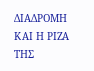ΔΙΑΔΡΟΜΗ ΚΑΙ Η ΡΙΖΑ ΤΗΣ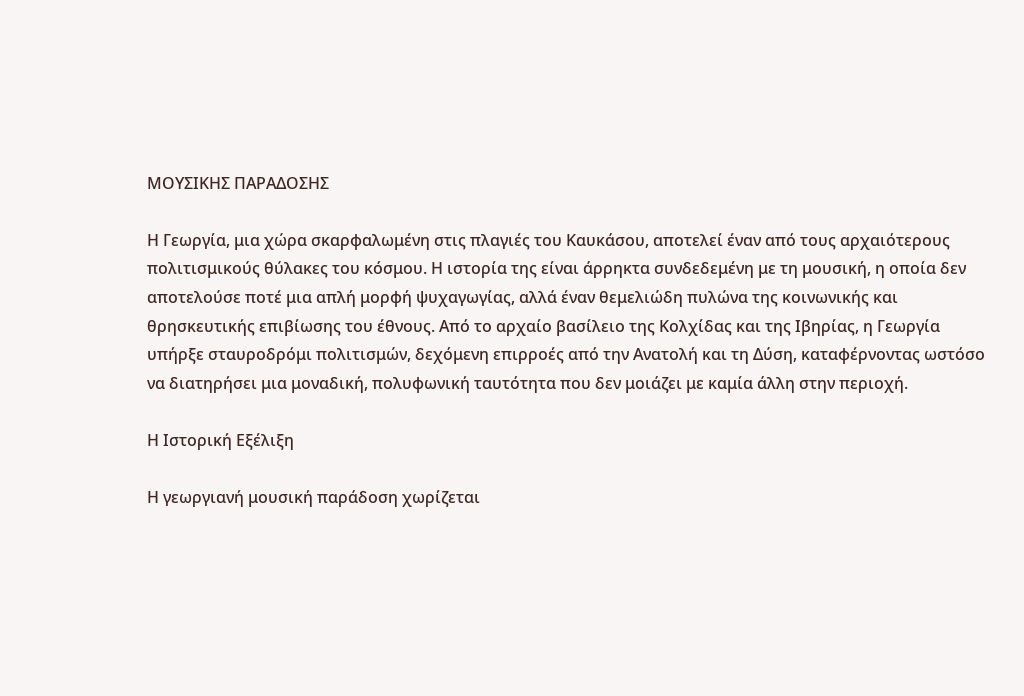ΜΟΥΣΙΚΗΣ ΠΑΡΑΔΟΣΗΣ

Η Γεωργία, μια χώρα σκαρφαλωμένη στις πλαγιές του Καυκάσου, αποτελεί έναν από τους αρχαιότερους πολιτισμικούς θύλακες του κόσμου. Η ιστορία της είναι άρρηκτα συνδεδεμένη με τη μουσική, η οποία δεν αποτελούσε ποτέ μια απλή μορφή ψυχαγωγίας, αλλά έναν θεμελιώδη πυλώνα της κοινωνικής και θρησκευτικής επιβίωσης του έθνους. Από το αρχαίο βασίλειο της Κολχίδας και της Ιβηρίας, η Γεωργία υπήρξε σταυροδρόμι πολιτισμών, δεχόμενη επιρροές από την Ανατολή και τη Δύση, καταφέρνοντας ωστόσο να διατηρήσει μια μοναδική, πολυφωνική ταυτότητα που δεν μοιάζει με καμία άλλη στην περιοχή.

Η Ιστορική Εξέλιξη

Η γεωργιανή μουσική παράδοση χωρίζεται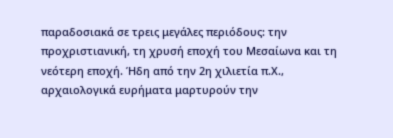παραδοσιακά σε τρεις μεγάλες περιόδους: την προχριστιανική, τη χρυσή εποχή του Μεσαίωνα και τη νεότερη εποχή. Ήδη από την 2η χιλιετία π.Χ., αρχαιολογικά ευρήματα μαρτυρούν την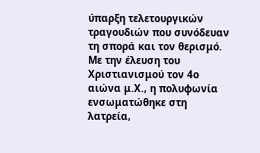ύπαρξη τελετουργικών τραγουδιών που συνόδευαν τη σπορά και τον θερισμό. Με την έλευση του Χριστιανισμού τον 4ο αιώνα μ.Χ., η πολυφωνία ενσωματώθηκε στη λατρεία,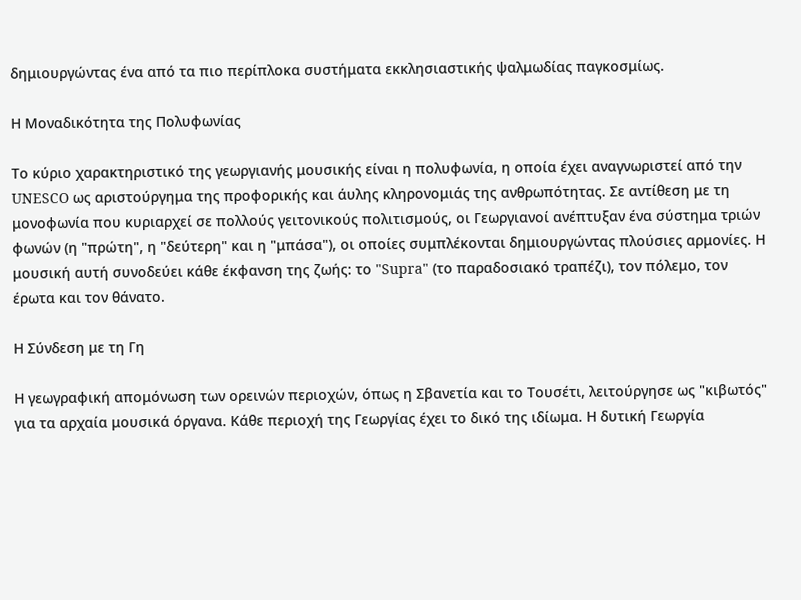δημιουργώντας ένα από τα πιο περίπλοκα συστήματα εκκλησιαστικής ψαλμωδίας παγκοσμίως.

Η Μοναδικότητα της Πολυφωνίας

Το κύριο χαρακτηριστικό της γεωργιανής μουσικής είναι η πολυφωνία, η οποία έχει αναγνωριστεί από την UNESCO ως αριστούργημα της προφορικής και άυλης κληρονομιάς της ανθρωπότητας. Σε αντίθεση με τη μονοφωνία που κυριαρχεί σε πολλούς γειτονικούς πολιτισμούς, οι Γεωργιανοί ανέπτυξαν ένα σύστημα τριών φωνών (η "πρώτη", η "δεύτερη" και η "μπάσα"), οι οποίες συμπλέκονται δημιουργώντας πλούσιες αρμονίες. Η μουσική αυτή συνοδεύει κάθε έκφανση της ζωής: το "Supra" (το παραδοσιακό τραπέζι), τον πόλεμο, τον έρωτα και τον θάνατο.

Η Σύνδεση με τη Γη

Η γεωγραφική απομόνωση των ορεινών περιοχών, όπως η Σβανετία και το Τουσέτι, λειτούργησε ως "κιβωτός" για τα αρχαία μουσικά όργανα. Κάθε περιοχή της Γεωργίας έχει το δικό της ιδίωμα. Η δυτική Γεωργία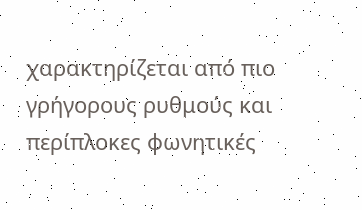χαρακτηρίζεται από πιο γρήγορους ρυθμούς και περίπλοκες φωνητικές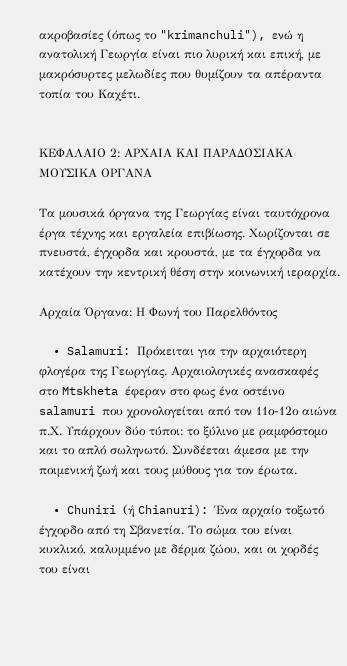ακροβασίες (όπως το "krimanchuli"), ενώ η ανατολική Γεωργία είναι πιο λυρική και επική, με μακρόσυρτες μελωδίες που θυμίζουν τα απέραντα τοπία του Καχέτι.


ΚΕΦΑΛΑΙΟ 2: ΑΡΧΑΙΑ ΚΑΙ ΠΑΡΑΔΟΣΙΑΚΑ ΜΟΥΣΙΚΑ ΟΡΓΑΝΑ

Τα μουσικά όργανα της Γεωργίας είναι ταυτόχρονα έργα τέχνης και εργαλεία επιβίωσης. Χωρίζονται σε πνευστά, έγχορδα και κρουστά, με τα έγχορδα να κατέχουν την κεντρική θέση στην κοινωνική ιεραρχία.

Αρχαία Όργανα: Η Φωνή του Παρελθόντος

  • Salamuri: Πρόκειται για την αρχαιότερη φλογέρα της Γεωργίας. Αρχαιολογικές ανασκαφές στο Mtskheta έφεραν στο φως ένα οστέινο salamuri που χρονολογείται από τον 11ο-12ο αιώνα π.Χ. Υπάρχουν δύο τύποι: το ξύλινο με ραμφόστομο και το απλό σωληνωτό. Συνδέεται άμεσα με την ποιμενική ζωή και τους μύθους για τον έρωτα.

  • Chuniri (ή Chianuri): Ένα αρχαίο τοξωτό έγχορδο από τη Σβανετία. Το σώμα του είναι κυκλικό, καλυμμένο με δέρμα ζώου, και οι χορδές του είναι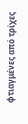φτιαγμένες από τρίχες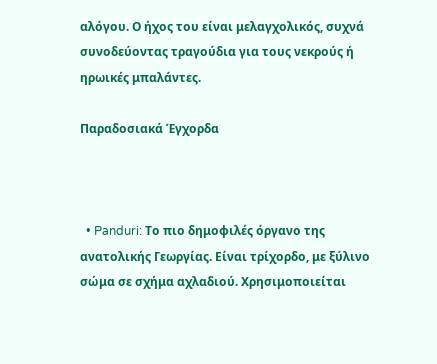αλόγου. Ο ήχος του είναι μελαγχολικός, συχνά συνοδεύοντας τραγούδια για τους νεκρούς ή ηρωικές μπαλάντες.

Παραδοσιακά Έγχορδα



  • Panduri: Το πιο δημοφιλές όργανο της ανατολικής Γεωργίας. Είναι τρίχορδο, με ξύλινο σώμα σε σχήμα αχλαδιού. Χρησιμοποιείται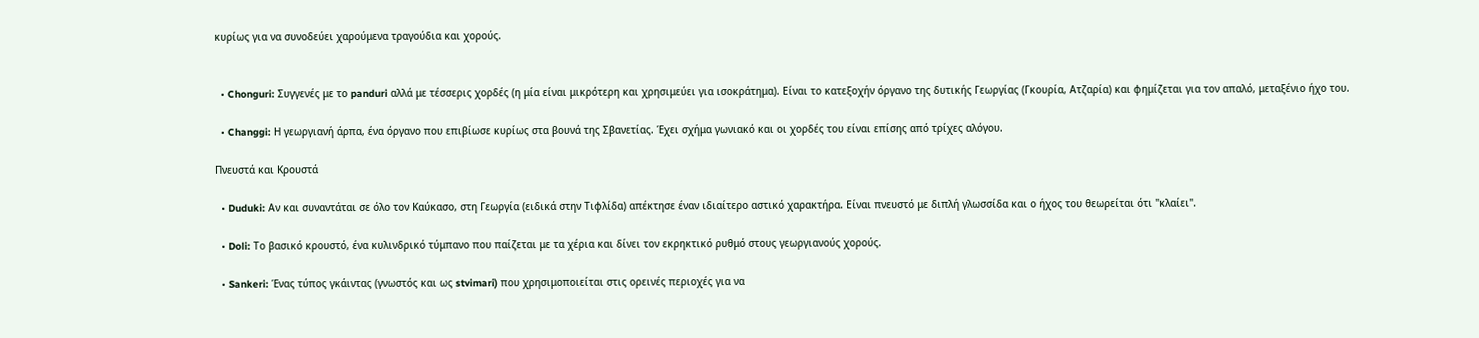κυρίως για να συνοδεύει χαρούμενα τραγούδια και χορούς.


  • Chonguri: Συγγενές με το panduri αλλά με τέσσερις χορδές (η μία είναι μικρότερη και χρησιμεύει για ισοκράτημα). Είναι το κατεξοχήν όργανο της δυτικής Γεωργίας (Γκουρία, Ατζαρία) και φημίζεται για τον απαλό, μεταξένιο ήχο του.

  • Changgi: Η γεωργιανή άρπα, ένα όργανο που επιβίωσε κυρίως στα βουνά της Σβανετίας. Έχει σχήμα γωνιακό και οι χορδές του είναι επίσης από τρίχες αλόγου.

Πνευστά και Κρουστά

  • Duduki: Αν και συναντάται σε όλο τον Καύκασο, στη Γεωργία (ειδικά στην Τιφλίδα) απέκτησε έναν ιδιαίτερο αστικό χαρακτήρα. Είναι πνευστό με διπλή γλωσσίδα και ο ήχος του θεωρείται ότι "κλαίει".

  • Doli: Το βασικό κρουστό, ένα κυλινδρικό τύμπανο που παίζεται με τα χέρια και δίνει τον εκρηκτικό ρυθμό στους γεωργιανούς χορούς.

  • Sankeri: Ένας τύπος γκάιντας (γνωστός και ως stvimari) που χρησιμοποιείται στις ορεινές περιοχές για να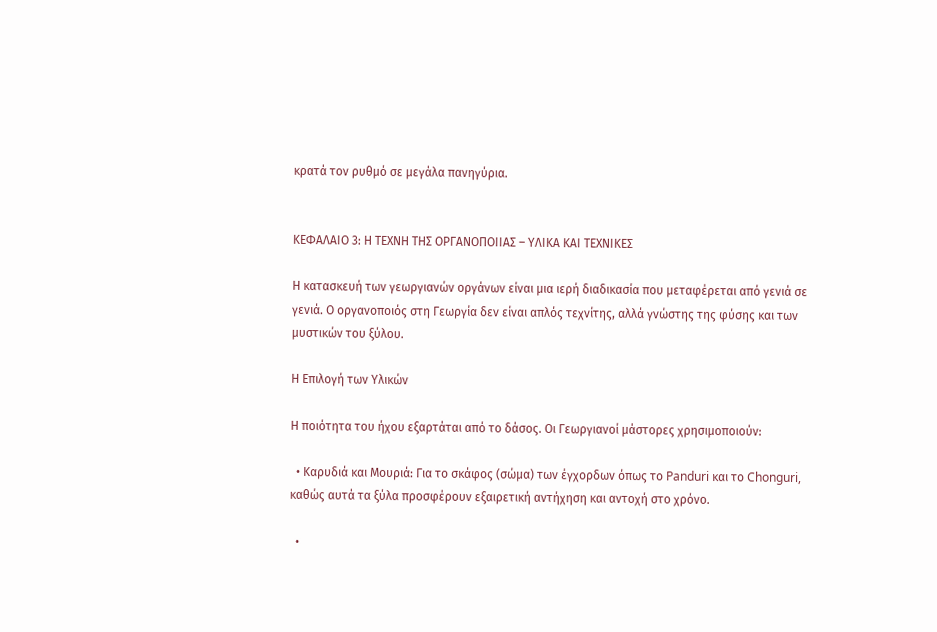κρατά τον ρυθμό σε μεγάλα πανηγύρια.


ΚΕΦΑΛΑΙΟ 3: Η ΤΕΧΝΗ ΤΗΣ ΟΡΓΑΝΟΠΟΙΙΑΣ – ΥΛΙΚΑ ΚΑΙ ΤΕΧΝΙΚΕΣ

Η κατασκευή των γεωργιανών οργάνων είναι μια ιερή διαδικασία που μεταφέρεται από γενιά σε γενιά. Ο οργανοποιός στη Γεωργία δεν είναι απλός τεχνίτης, αλλά γνώστης της φύσης και των μυστικών του ξύλου.

Η Επιλογή των Υλικών

Η ποιότητα του ήχου εξαρτάται από το δάσος. Οι Γεωργιανοί μάστορες χρησιμοποιούν:

  • Καρυδιά και Μουριά: Για το σκάφος (σώμα) των έγχορδων όπως το Panduri και το Chonguri, καθώς αυτά τα ξύλα προσφέρουν εξαιρετική αντήχηση και αντοχή στο χρόνο.

  •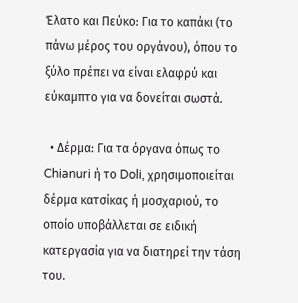Έλατο και Πεύκο: Για το καπάκι (το πάνω μέρος του οργάνου), όπου το ξύλο πρέπει να είναι ελαφρύ και εύκαμπτο για να δονείται σωστά.

  • Δέρμα: Για τα όργανα όπως το Chianuri ή το Doli, χρησιμοποιείται δέρμα κατσίκας ή μοσχαριού, το οποίο υποβάλλεται σε ειδική κατεργασία για να διατηρεί την τάση του.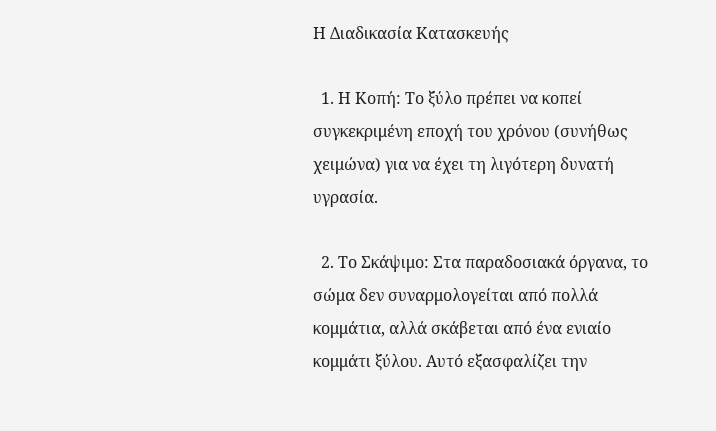Η Διαδικασία Κατασκευής

  1. Η Κοπή: Το ξύλο πρέπει να κοπεί συγκεκριμένη εποχή του χρόνου (συνήθως χειμώνα) για να έχει τη λιγότερη δυνατή υγρασία.

  2. Το Σκάψιμο: Στα παραδοσιακά όργανα, το σώμα δεν συναρμολογείται από πολλά κομμάτια, αλλά σκάβεται από ένα ενιαίο κομμάτι ξύλου. Αυτό εξασφαλίζει την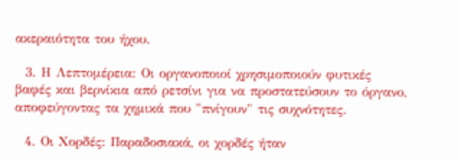ακεραιότητα του ήχου.

  3. Η Λεπτομέρεια: Οι οργανοποιοί χρησιμοποιούν φυτικές βαφές και βερνίκια από ρετσίνι για να προστατεύσουν το όργανο, αποφεύγοντας τα χημικά που "πνίγουν" τις συχνότητες.

  4. Οι Χορδές: Παραδοσιακά, οι χορδές ήταν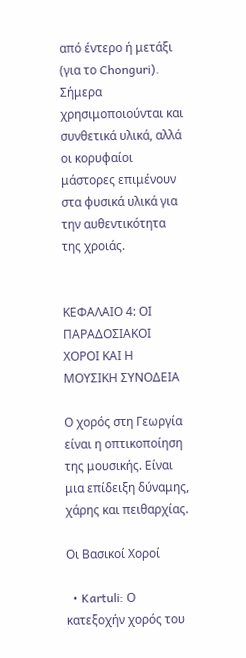από έντερο ή μετάξι (για το Chonguri). Σήμερα χρησιμοποιούνται και συνθετικά υλικά, αλλά οι κορυφαίοι μάστορες επιμένουν στα φυσικά υλικά για την αυθεντικότητα της χροιάς.


ΚΕΦΑΛΑΙΟ 4: ΟΙ ΠΑΡΑΔΟΣΙΑΚΟΙ ΧΟΡΟΙ ΚΑΙ Η ΜΟΥΣΙΚΗ ΣΥΝΟΔΕΙΑ

Ο χορός στη Γεωργία είναι η οπτικοποίηση της μουσικής. Είναι μια επίδειξη δύναμης, χάρης και πειθαρχίας.

Οι Βασικοί Χοροί

  • Kartuli: Ο κατεξοχήν χορός του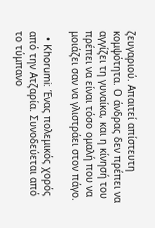ζευγαριού. Απαιτεί απίστευτη κομψότητα. Ο άνδρας δεν πρέπει να αγγίζει τη γυναίκα, και η κίνησή του πρέπει να είναι τόσο ομαλή που να μοιάζει σαν να γλιστράει στον πάγο.

  • Khorumi: Ένας πολεμικός χορός από την Ατζαρία. Συνοδεύεται από το τύμπανο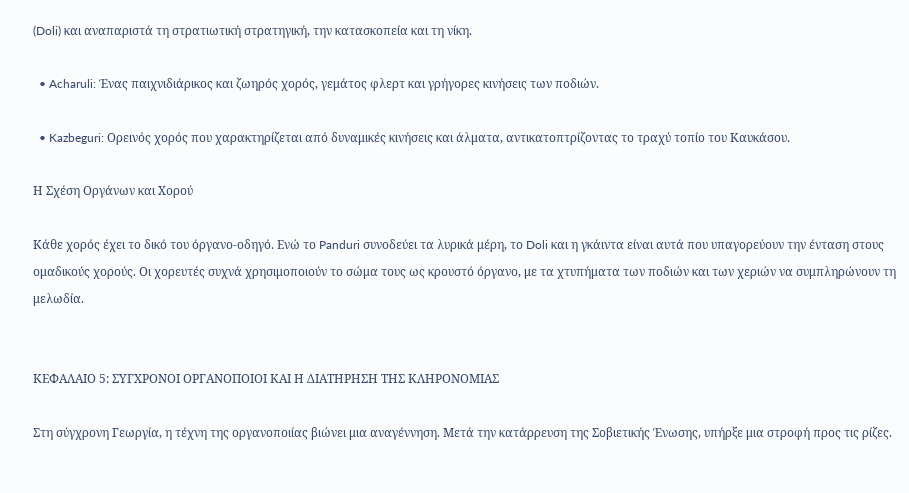(Doli) και αναπαριστά τη στρατιωτική στρατηγική, την κατασκοπεία και τη νίκη.

  • Acharuli: Ένας παιχνιδιάρικος και ζωηρός χορός, γεμάτος φλερτ και γρήγορες κινήσεις των ποδιών.

  • Kazbeguri: Ορεινός χορός που χαρακτηρίζεται από δυναμικές κινήσεις και άλματα, αντικατοπτρίζοντας το τραχύ τοπίο του Καυκάσου.

Η Σχέση Οργάνων και Χορού

Κάθε χορός έχει το δικό του όργανο-οδηγό. Ενώ το Panduri συνοδεύει τα λυρικά μέρη, το Doli και η γκάιντα είναι αυτά που υπαγορεύουν την ένταση στους ομαδικούς χορούς. Οι χορευτές συχνά χρησιμοποιούν το σώμα τους ως κρουστό όργανο, με τα χτυπήματα των ποδιών και των χεριών να συμπληρώνουν τη μελωδία.


ΚΕΦΑΛΑΙΟ 5: ΣΥΓΧΡΟΝΟΙ ΟΡΓΑΝΟΠΟΙΟΙ ΚΑΙ Η ΔΙΑΤΗΡΗΣΗ ΤΗΣ ΚΛΗΡΟΝΟΜΙΑΣ

Στη σύγχρονη Γεωργία, η τέχνη της οργανοποιίας βιώνει μια αναγέννηση. Μετά την κατάρρευση της Σοβιετικής Ένωσης, υπήρξε μια στροφή προς τις ρίζες.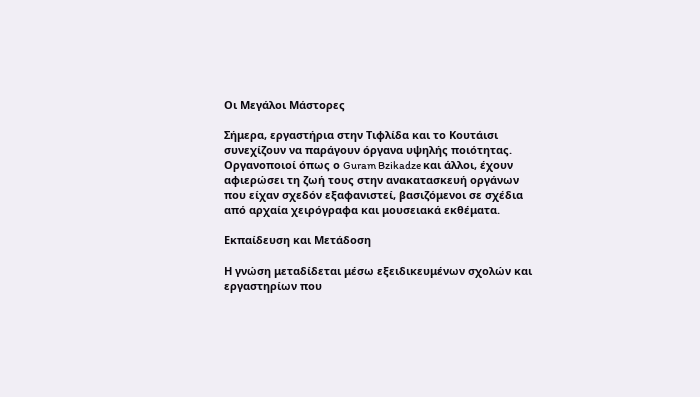Οι Μεγάλοι Μάστορες

Σήμερα, εργαστήρια στην Τιφλίδα και το Κουτάισι συνεχίζουν να παράγουν όργανα υψηλής ποιότητας. Οργανοποιοί όπως ο Guram Bzikadze και άλλοι, έχουν αφιερώσει τη ζωή τους στην ανακατασκευή οργάνων που είχαν σχεδόν εξαφανιστεί, βασιζόμενοι σε σχέδια από αρχαία χειρόγραφα και μουσειακά εκθέματα.

Εκπαίδευση και Μετάδοση

Η γνώση μεταδίδεται μέσω εξειδικευμένων σχολών και εργαστηρίων που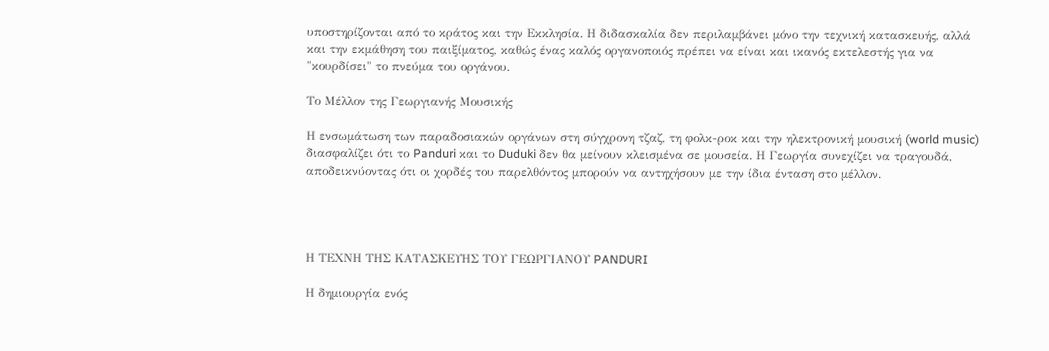υποστηρίζονται από το κράτος και την Εκκλησία. Η διδασκαλία δεν περιλαμβάνει μόνο την τεχνική κατασκευής, αλλά και την εκμάθηση του παιξίματος, καθώς ένας καλός οργανοποιός πρέπει να είναι και ικανός εκτελεστής για να "κουρδίσει" το πνεύμα του οργάνου.

Το Μέλλον της Γεωργιανής Μουσικής

Η ενσωμάτωση των παραδοσιακών οργάνων στη σύγχρονη τζαζ, τη φολκ-ροκ και την ηλεκτρονική μουσική (world music) διασφαλίζει ότι το Panduri και το Duduki δεν θα μείνουν κλεισμένα σε μουσεία. Η Γεωργία συνεχίζει να τραγουδά, αποδεικνύοντας ότι οι χορδές του παρελθόντος μπορούν να αντηχήσουν με την ίδια ένταση στο μέλλον.




Η ΤΕΧΝΗ ΤΗΣ ΚΑΤΑΣΚΕΥΗΣ ΤΟΥ ΓΕΩΡΓΙΑΝΟΥ PANDURI

Η δημιουργία ενός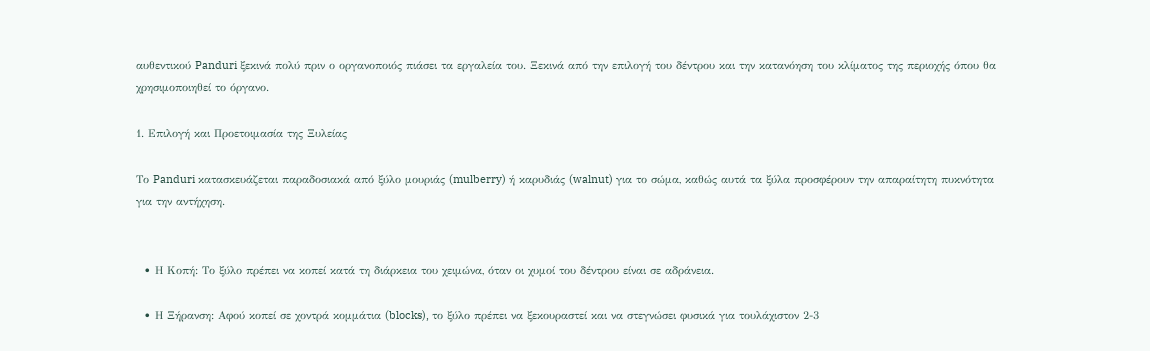αυθεντικού Panduri ξεκινά πολύ πριν ο οργανοποιός πιάσει τα εργαλεία του. Ξεκινά από την επιλογή του δέντρου και την κατανόηση του κλίματος της περιοχής όπου θα χρησιμοποιηθεί το όργανο.

1. Επιλογή και Προετοιμασία της Ξυλείας

Το Panduri κατασκευάζεται παραδοσιακά από ξύλο μουριάς (mulberry) ή καρυδιάς (walnut) για το σώμα, καθώς αυτά τα ξύλα προσφέρουν την απαραίτητη πυκνότητα για την αντήχηση.


  • Η Κοπή: Το ξύλο πρέπει να κοπεί κατά τη διάρκεια του χειμώνα, όταν οι χυμοί του δέντρου είναι σε αδράνεια.

  • Η Ξήρανση: Αφού κοπεί σε χοντρά κομμάτια (blocks), το ξύλο πρέπει να ξεκουραστεί και να στεγνώσει φυσικά για τουλάχιστον 2-3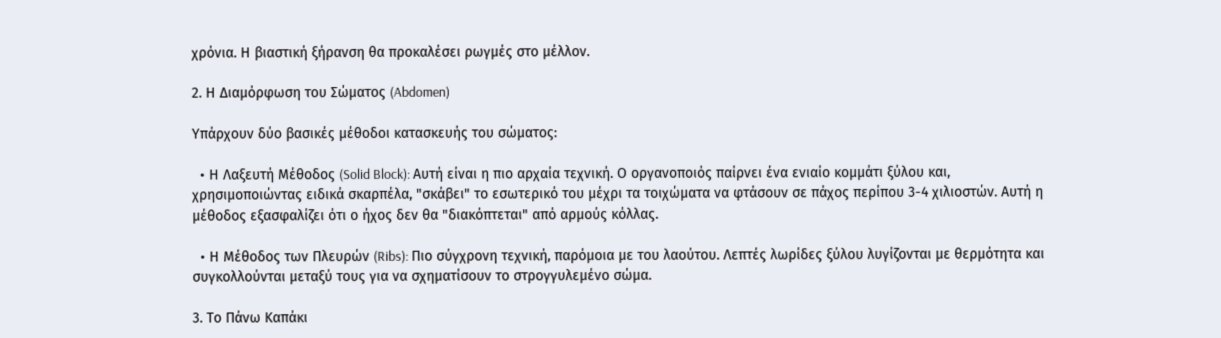χρόνια. Η βιαστική ξήρανση θα προκαλέσει ρωγμές στο μέλλον.

2. Η Διαμόρφωση του Σώματος (Abdomen)

Υπάρχουν δύο βασικές μέθοδοι κατασκευής του σώματος:

  • Η Λαξευτή Μέθοδος (Solid Block): Αυτή είναι η πιο αρχαία τεχνική. Ο οργανοποιός παίρνει ένα ενιαίο κομμάτι ξύλου και, χρησιμοποιώντας ειδικά σκαρπέλα, "σκάβει" το εσωτερικό του μέχρι τα τοιχώματα να φτάσουν σε πάχος περίπου 3-4 χιλιοστών. Αυτή η μέθοδος εξασφαλίζει ότι ο ήχος δεν θα "διακόπτεται" από αρμούς κόλλας.

  • Η Μέθοδος των Πλευρών (Ribs): Πιο σύγχρονη τεχνική, παρόμοια με του λαούτου. Λεπτές λωρίδες ξύλου λυγίζονται με θερμότητα και συγκολλούνται μεταξύ τους για να σχηματίσουν το στρογγυλεμένο σώμα.

3. Το Πάνω Καπάκι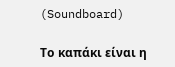(Soundboard)

Το καπάκι είναι η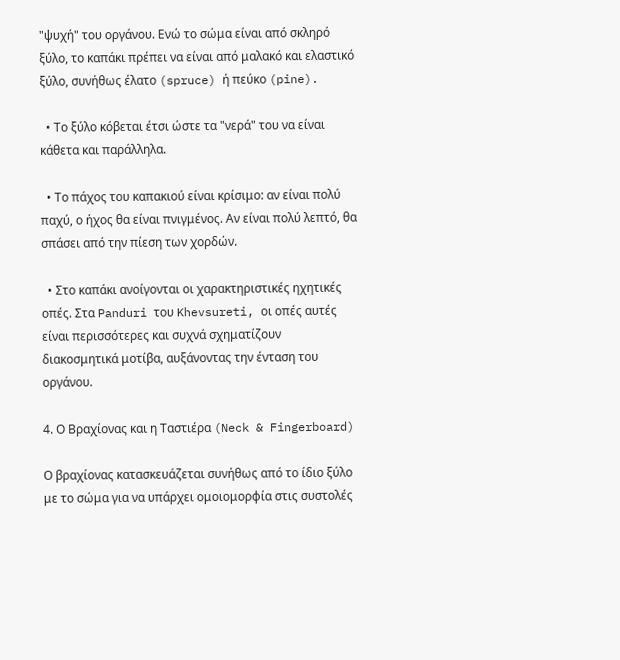"ψυχή" του οργάνου. Ενώ το σώμα είναι από σκληρό ξύλο, το καπάκι πρέπει να είναι από μαλακό και ελαστικό ξύλο, συνήθως έλατο (spruce) ή πεύκο (pine).

  • Το ξύλο κόβεται έτσι ώστε τα "νερά" του να είναι κάθετα και παράλληλα.

  • Το πάχος του καπακιού είναι κρίσιμο: αν είναι πολύ παχύ, ο ήχος θα είναι πνιγμένος. Αν είναι πολύ λεπτό, θα σπάσει από την πίεση των χορδών.

  • Στο καπάκι ανοίγονται οι χαρακτηριστικές ηχητικές οπές. Στα Panduri του Khevsureti, οι οπές αυτές είναι περισσότερες και συχνά σχηματίζουν διακοσμητικά μοτίβα, αυξάνοντας την ένταση του οργάνου.

4. Ο Βραχίονας και η Ταστιέρα (Neck & Fingerboard)

Ο βραχίονας κατασκευάζεται συνήθως από το ίδιο ξύλο με το σώμα για να υπάρχει ομοιομορφία στις συστολές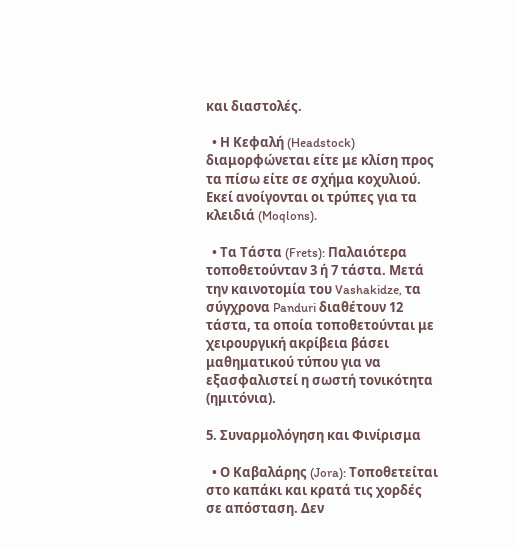και διαστολές.

  • Η Κεφαλή (Headstock) διαμορφώνεται είτε με κλίση προς τα πίσω είτε σε σχήμα κοχυλιού. Εκεί ανοίγονται οι τρύπες για τα κλειδιά (Moqlons).

  • Τα Τάστα (Frets): Παλαιότερα τοποθετούνταν 3 ή 7 τάστα. Μετά την καινοτομία του Vashakidze, τα σύγχρονα Panduri διαθέτουν 12 τάστα, τα οποία τοποθετούνται με χειρουργική ακρίβεια βάσει μαθηματικού τύπου για να εξασφαλιστεί η σωστή τονικότητα (ημιτόνια).

5. Συναρμολόγηση και Φινίρισμα

  • Ο Καβαλάρης (Jora): Τοποθετείται στο καπάκι και κρατά τις χορδές σε απόσταση. Δεν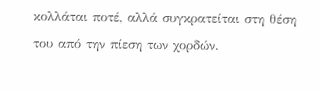κολλάται ποτέ, αλλά συγκρατείται στη θέση του από την πίεση των χορδών.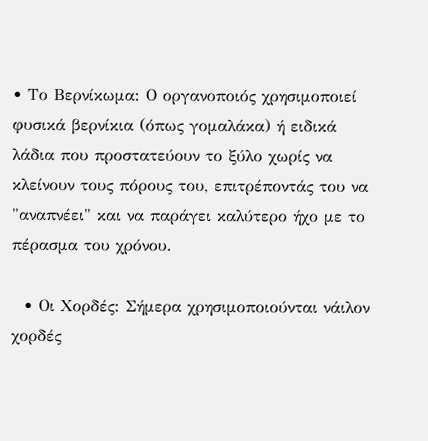• Το Βερνίκωμα: Ο οργανοποιός χρησιμοποιεί φυσικά βερνίκια (όπως γομαλάκα) ή ειδικά λάδια που προστατεύουν το ξύλο χωρίς να κλείνουν τους πόρους του, επιτρέποντάς του να "αναπνέει" και να παράγει καλύτερο ήχο με το πέρασμα του χρόνου.

  • Οι Χορδές: Σήμερα χρησιμοποιούνται νάιλον χορδές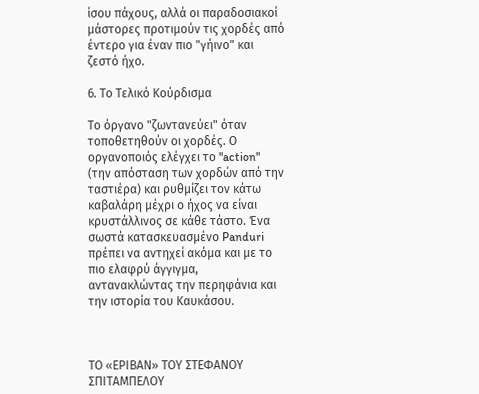ίσου πάχους, αλλά οι παραδοσιακοί μάστορες προτιμούν τις χορδές από έντερο για έναν πιο "γήινο" και ζεστό ήχο.

6. Το Τελικό Κούρδισμα

Το όργανο "ζωντανεύει" όταν τοποθετηθούν οι χορδές. Ο οργανοποιός ελέγχει το "action" (την απόσταση των χορδών από την ταστιέρα) και ρυθμίζει τον κάτω καβαλάρη μέχρι ο ήχος να είναι κρυστάλλινος σε κάθε τάστο. Ένα σωστά κατασκευασμένο Panduri πρέπει να αντηχεί ακόμα και με το πιο ελαφρύ άγγιγμα, αντανακλώντας την περηφάνια και την ιστορία του Καυκάσου.



ΤΟ «ΕΡΙΒΑΝ» ΤΟΥ ΣΤΕΦΑΝΟΥ ΣΠΙΤΑΜΠΕΛΟΥ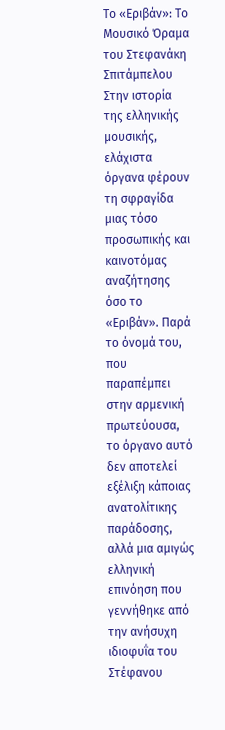Το «Εριβάν»: Το Μουσικό Όραμα του Στεφανάκη Σπιτάμπελου
Στην ιστορία της ελληνικής μουσικής, ελάχιστα όργανα φέρουν τη σφραγίδα μιας τόσο προσωπικής και καινοτόμας αναζήτησης όσο το «Εριβάν». Παρά το όνομά του, που παραπέμπει στην αρμενική πρωτεύουσα, το όργανο αυτό δεν αποτελεί εξέλιξη κάποιας ανατολίτικης παράδοσης, αλλά μια αμιγώς ελληνική επινόηση που γεννήθηκε από την ανήσυχη ιδιοφυΐα του Στέφανου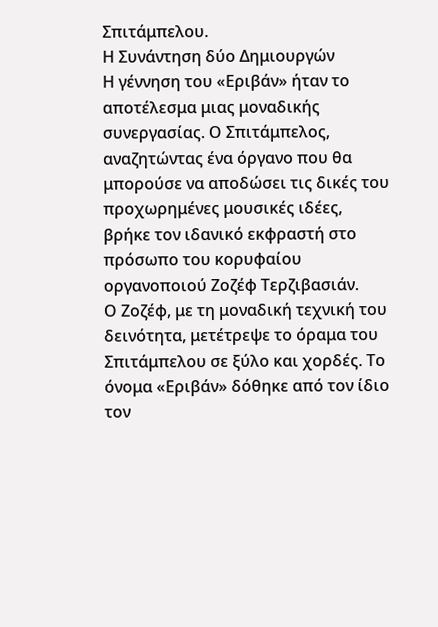Σπιτάμπελου.
Η Συνάντηση δύο Δημιουργών
Η γέννηση του «Εριβάν» ήταν το αποτέλεσμα μιας μοναδικής συνεργασίας. Ο Σπιτάμπελος, αναζητώντας ένα όργανο που θα μπορούσε να αποδώσει τις δικές του προχωρημένες μουσικές ιδέες, βρήκε τον ιδανικό εκφραστή στο πρόσωπο του κορυφαίου οργανοποιού Ζοζέφ Τερζιβασιάν.
Ο Ζοζέφ, με τη μοναδική τεχνική του δεινότητα, μετέτρεψε το όραμα του Σπιτάμπελου σε ξύλο και χορδές. Το όνομα «Εριβάν» δόθηκε από τον ίδιο τον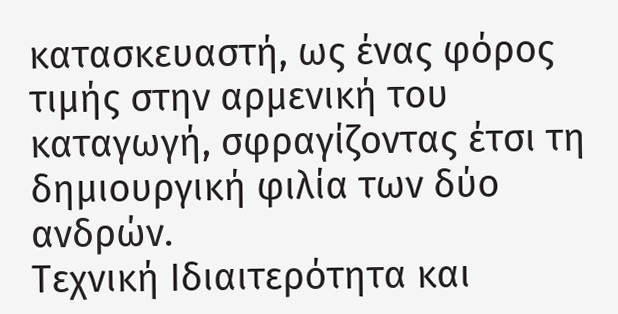κατασκευαστή, ως ένας φόρος τιμής στην αρμενική του καταγωγή, σφραγίζοντας έτσι τη δημιουργική φιλία των δύο ανδρών.
Τεχνική Ιδιαιτερότητα και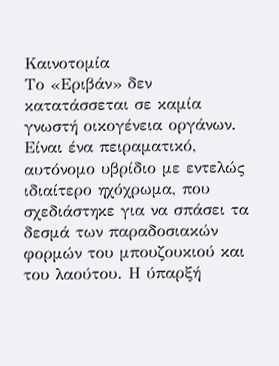Καινοτομία
Το «Εριβάν» δεν κατατάσσεται σε καμία γνωστή οικογένεια οργάνων. Είναι ένα πειραματικό, αυτόνομο υβρίδιο με εντελώς ιδιαίτερο ηχόχρωμα, που σχεδιάστηκε για να σπάσει τα δεσμά των παραδοσιακών φορμών του μπουζουκιού και του λαούτου. Η ύπαρξή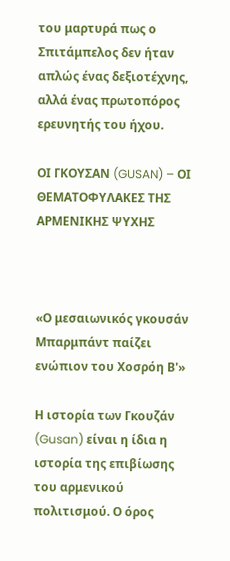του μαρτυρά πως ο Σπιτάμπελος δεν ήταν απλώς ένας δεξιοτέχνης, αλλά ένας πρωτοπόρος ερευνητής του ήχου.

ΟΙ ΓΚΟΥΣΑΝ (GUSAN) – ΟΙ ΘΕΜΑΤΟΦΥΛΑΚΕΣ ΤΗΣ ΑΡΜΕΝΙΚΗΣ ΨΥΧΗΣ



«Ο μεσαιωνικός γκουσάν Μπαρμπάντ παίζει ενώπιον του Χοσρόη Β'»

Η ιστορία των Γκουζάν (Gusan) είναι η ίδια η ιστορία της επιβίωσης του αρμενικού πολιτισμού. Ο όρος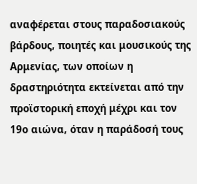αναφέρεται στους παραδοσιακούς βάρδους, ποιητές και μουσικούς της Αρμενίας, των οποίων η δραστηριότητα εκτείνεται από την προϊστορική εποχή μέχρι και τον 19ο αιώνα, όταν η παράδοσή τους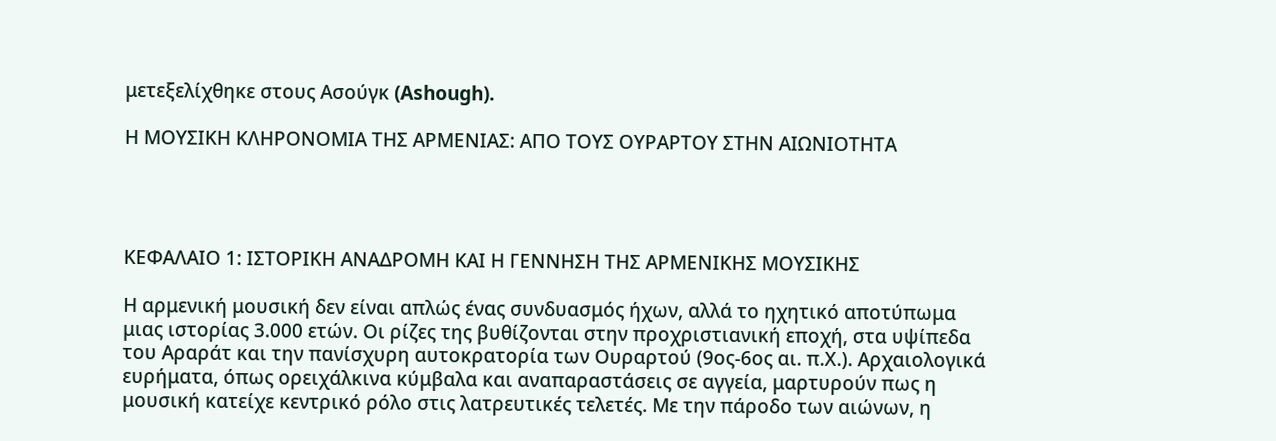μετεξελίχθηκε στους Ασούγκ (Ashough).

Η ΜΟΥΣΙΚΗ ΚΛΗΡΟΝΟΜΙΑ ΤΗΣ ΑΡΜΕΝΙΑΣ: ΑΠΟ ΤΟΥΣ ΟΥΡΑΡΤΟΥ ΣΤΗΝ ΑΙΩΝΙΟΤΗΤΑ




ΚΕΦΑΛΑΙΟ 1: ΙΣΤΟΡΙΚΗ ΑΝΑΔΡΟΜΗ ΚΑΙ Η ΓΕΝΝΗΣΗ ΤΗΣ ΑΡΜΕΝΙΚΗΣ ΜΟΥΣΙΚΗΣ

Η αρμενική μουσική δεν είναι απλώς ένας συνδυασμός ήχων, αλλά το ηχητικό αποτύπωμα μιας ιστορίας 3.000 ετών. Οι ρίζες της βυθίζονται στην προχριστιανική εποχή, στα υψίπεδα του Αραράτ και την πανίσχυρη αυτοκρατορία των Ουραρτού (9ος-6ος αι. π.Χ.). Αρχαιολογικά ευρήματα, όπως ορειχάλκινα κύμβαλα και αναπαραστάσεις σε αγγεία, μαρτυρούν πως η μουσική κατείχε κεντρικό ρόλο στις λατρευτικές τελετές. Με την πάροδο των αιώνων, η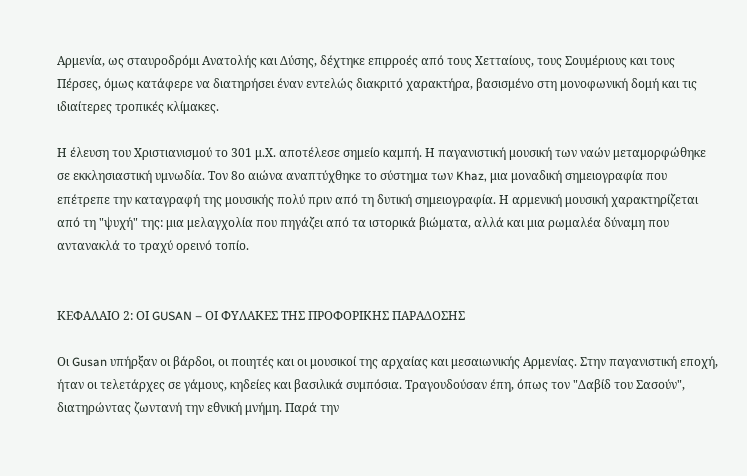Αρμενία, ως σταυροδρόμι Ανατολής και Δύσης, δέχτηκε επιρροές από τους Χετταίους, τους Σουμέριους και τους Πέρσες, όμως κατάφερε να διατηρήσει έναν εντελώς διακριτό χαρακτήρα, βασισμένο στη μονοφωνική δομή και τις ιδιαίτερες τροπικές κλίμακες.

Η έλευση του Χριστιανισμού το 301 μ.Χ. αποτέλεσε σημείο καμπή. Η παγανιστική μουσική των ναών μεταμορφώθηκε σε εκκλησιαστική υμνωδία. Τον 8ο αιώνα αναπτύχθηκε το σύστημα των Khaz, μια μοναδική σημειογραφία που επέτρεπε την καταγραφή της μουσικής πολύ πριν από τη δυτική σημειογραφία. Η αρμενική μουσική χαρακτηρίζεται από τη "ψυχή" της: μια μελαγχολία που πηγάζει από τα ιστορικά βιώματα, αλλά και μια ρωμαλέα δύναμη που αντανακλά το τραχύ ορεινό τοπίο.


ΚΕΦΑΛΑΙΟ 2: ΟΙ GUSAN – ΟΙ ΦΥΛΑΚΕΣ ΤΗΣ ΠΡΟΦΟΡΙΚΗΣ ΠΑΡΑΔΟΣΗΣ

Οι Gusan υπήρξαν οι βάρδοι, οι ποιητές και οι μουσικοί της αρχαίας και μεσαιωνικής Αρμενίας. Στην παγανιστική εποχή, ήταν οι τελετάρχες σε γάμους, κηδείες και βασιλικά συμπόσια. Τραγουδούσαν έπη, όπως τον "Δαβίδ του Σασούν", διατηρώντας ζωντανή την εθνική μνήμη. Παρά την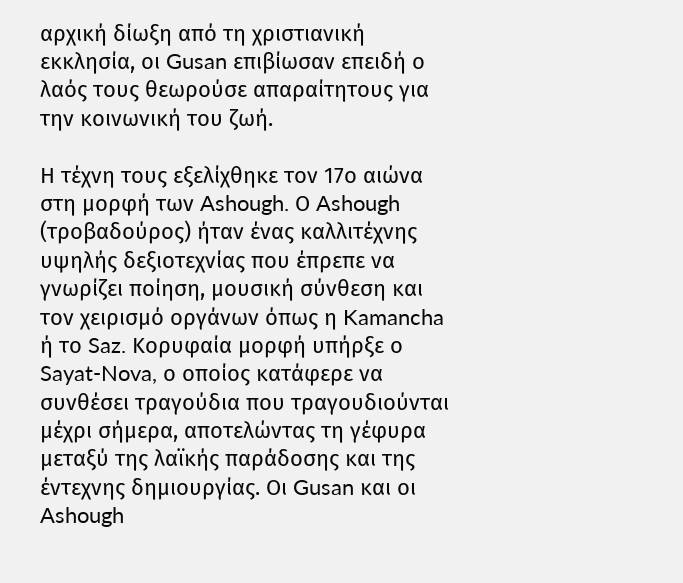αρχική δίωξη από τη χριστιανική εκκλησία, οι Gusan επιβίωσαν επειδή ο λαός τους θεωρούσε απαραίτητους για την κοινωνική του ζωή.

Η τέχνη τους εξελίχθηκε τον 17ο αιώνα στη μορφή των Ashough. Ο Ashough (τροβαδούρος) ήταν ένας καλλιτέχνης υψηλής δεξιοτεχνίας που έπρεπε να γνωρίζει ποίηση, μουσική σύνθεση και τον χειρισμό οργάνων όπως η Kamancha ή το Saz. Κορυφαία μορφή υπήρξε ο Sayat-Nova, ο οποίος κατάφερε να συνθέσει τραγούδια που τραγουδιούνται μέχρι σήμερα, αποτελώντας τη γέφυρα μεταξύ της λαϊκής παράδοσης και της έντεχνης δημιουργίας. Οι Gusan και οι Ashough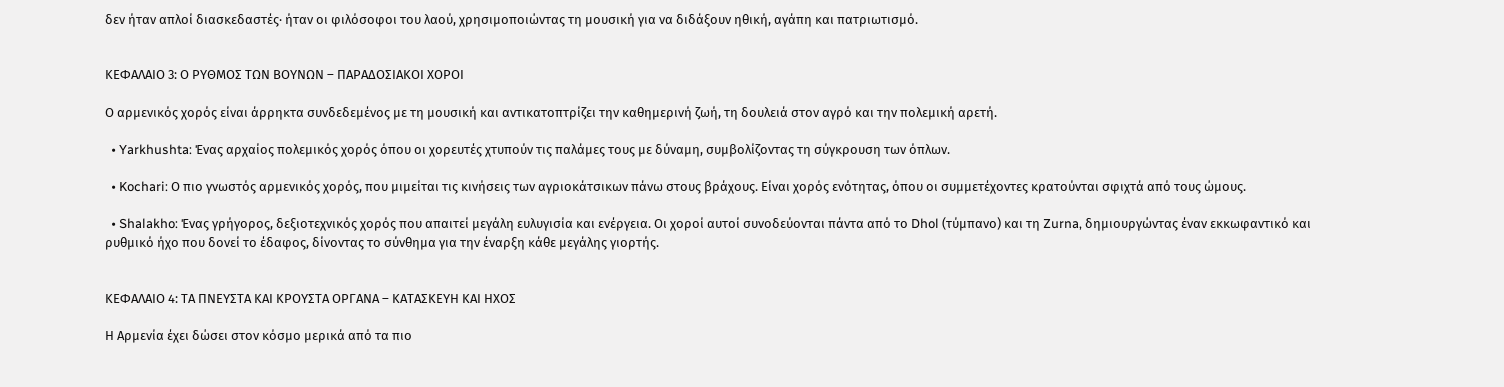δεν ήταν απλοί διασκεδαστές· ήταν οι φιλόσοφοι του λαού, χρησιμοποιώντας τη μουσική για να διδάξουν ηθική, αγάπη και πατριωτισμό.


ΚΕΦΑΛΑΙΟ 3: Ο ΡΥΘΜΟΣ ΤΩΝ ΒΟΥΝΩΝ – ΠΑΡΑΔΟΣΙΑΚΟΙ ΧΟΡΟΙ

Ο αρμενικός χορός είναι άρρηκτα συνδεδεμένος με τη μουσική και αντικατοπτρίζει την καθημερινή ζωή, τη δουλειά στον αγρό και την πολεμική αρετή.

  • Yarkhushta: Ένας αρχαίος πολεμικός χορός όπου οι χορευτές χτυπούν τις παλάμες τους με δύναμη, συμβολίζοντας τη σύγκρουση των όπλων.

  • Kochari: Ο πιο γνωστός αρμενικός χορός, που μιμείται τις κινήσεις των αγριοκάτσικων πάνω στους βράχους. Είναι χορός ενότητας, όπου οι συμμετέχοντες κρατούνται σφιχτά από τους ώμους.

  • Shalakho: Ένας γρήγορος, δεξιοτεχνικός χορός που απαιτεί μεγάλη ευλυγισία και ενέργεια. Οι χοροί αυτοί συνοδεύονται πάντα από το Dhol (τύμπανο) και τη Zurna, δημιουργώντας έναν εκκωφαντικό και ρυθμικό ήχο που δονεί το έδαφος, δίνοντας το σύνθημα για την έναρξη κάθε μεγάλης γιορτής.


ΚΕΦΑΛΑΙΟ 4: ΤΑ ΠΝΕΥΣΤΑ ΚΑΙ ΚΡΟΥΣΤΑ ΟΡΓΑΝΑ – ΚΑΤΑΣΚΕΥΗ ΚΑΙ ΗΧΟΣ

Η Αρμενία έχει δώσει στον κόσμο μερικά από τα πιο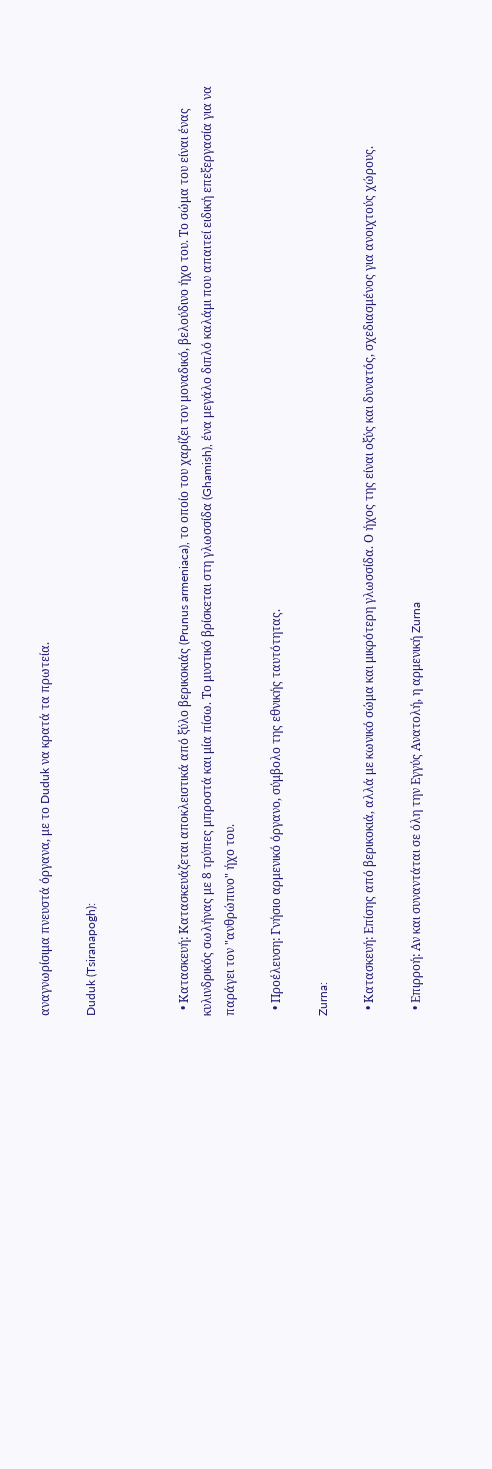αναγνωρίσιμα πνευστά όργανα, με το Duduk να κρατά τα πρωτεία.

Duduk (Tsiranapogh):



  • Κατασκευή: Κατασκευάζεται αποκλειστικά από ξύλο βερικοκιάς (Prunus armeniaca), το οποίο του χαρίζει τον μοναδικό, βελούδινο ήχο του. Το σώμα του είναι ένας κυλινδρικός σωλήνας με 8 τρύπες μπροστά και μία πίσω. Το μυστικό βρίσκεται στη γλωσσίδα (Ghamish), ένα μεγάλο διπλό καλάμι που απαιτεί ειδική επεξεργασία για να παράγει τον "ανθρώπινο" ήχο του.

  • Προέλευση: Γνήσιο αρμενικό όργανο, σύμβολο της εθνικής ταυτότητας.

Zurna:

  • Κατασκευή: Επίσης από βερικοκιά, αλλά με κωνικό σώμα και μικρότερη γλωσσίδα. Ο ήχος της είναι οξύς και δυνατός, σχεδιασμένος για ανοιχτούς χώρους.

  • Επιρροή: Αν και συναντάται σε όλη την Εγγύς Ανατολή, η αρμενική Zurna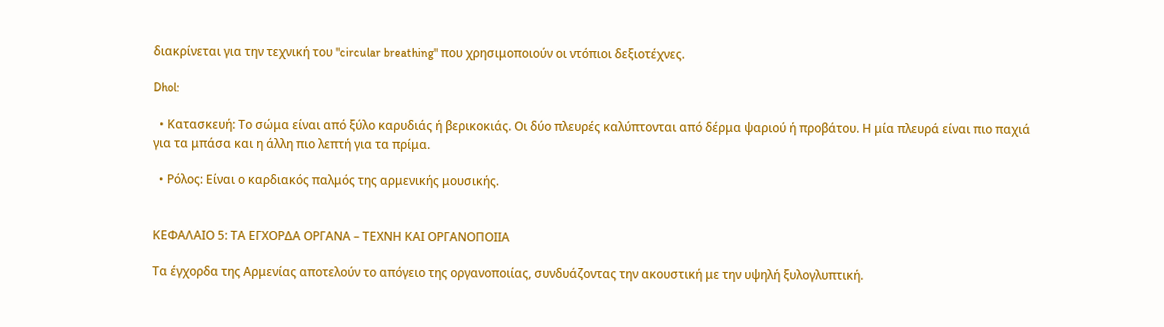διακρίνεται για την τεχνική του "circular breathing" που χρησιμοποιούν οι ντόπιοι δεξιοτέχνες.

Dhol:

  • Κατασκευή: Το σώμα είναι από ξύλο καρυδιάς ή βερικοκιάς. Οι δύο πλευρές καλύπτονται από δέρμα ψαριού ή προβάτου. Η μία πλευρά είναι πιο παχιά για τα μπάσα και η άλλη πιο λεπτή για τα πρίμα.

  • Ρόλος: Είναι ο καρδιακός παλμός της αρμενικής μουσικής.


ΚΕΦΑΛΑΙΟ 5: ΤΑ ΕΓΧΟΡΔΑ ΟΡΓΑΝΑ – ΤΕΧΝΗ ΚΑΙ ΟΡΓΑΝΟΠΟΙΙΑ

Τα έγχορδα της Αρμενίας αποτελούν το απόγειο της οργανοποιίας, συνδυάζοντας την ακουστική με την υψηλή ξυλογλυπτική.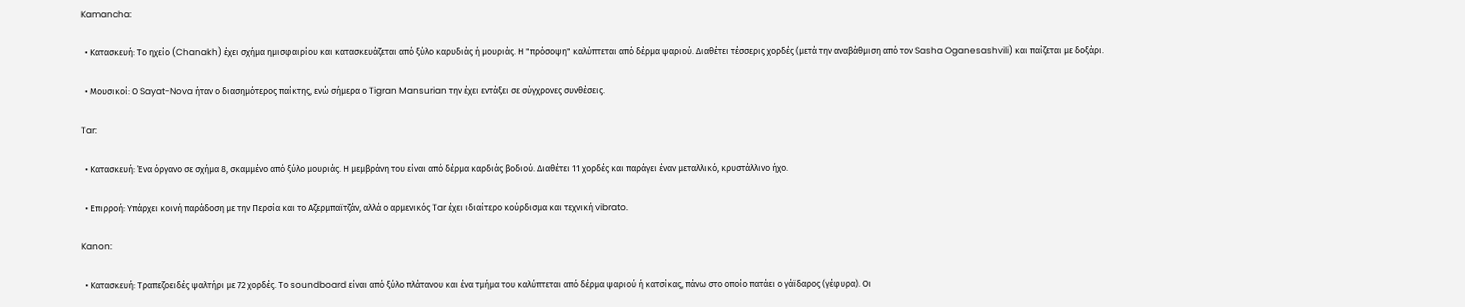Kamancha:

  • Κατασκευή: Το ηχείο (Chanakh) έχει σχήμα ημισφαιρίου και κατασκευάζεται από ξύλο καρυδιάς ή μουριάς. Η "πρόσοψη" καλύπτεται από δέρμα ψαριού. Διαθέτει τέσσερις χορδές (μετά την αναβάθμιση από τον Sasha Oganesashvili) και παίζεται με δοξάρι.

  • Μουσικοί: Ο Sayat-Nova ήταν ο διασημότερος παίκτης, ενώ σήμερα ο Tigran Mansurian την έχει εντάξει σε σύγχρονες συνθέσεις.

Tar:

  • Κατασκευή: Ένα όργανο σε σχήμα 8, σκαμμένο από ξύλο μουριάς. Η μεμβράνη του είναι από δέρμα καρδιάς βοδιού. Διαθέτει 11 χορδές και παράγει έναν μεταλλικό, κρυστάλλινο ήχο.

  • Επιρροή: Υπάρχει κοινή παράδοση με την Περσία και το Αζερμπαϊτζάν, αλλά ο αρμενικός Tar έχει ιδιαίτερο κούρδισμα και τεχνική vibrato.

Kanon:

  • Κατασκευή: Τραπεζοειδές ψαλτήρι με 72 χορδές. Το soundboard είναι από ξύλο πλάτανου και ένα τμήμα του καλύπτεται από δέρμα ψαριού ή κατσίκας, πάνω στο οποίο πατάει ο γάϊδαρος (γέφυρα). Οι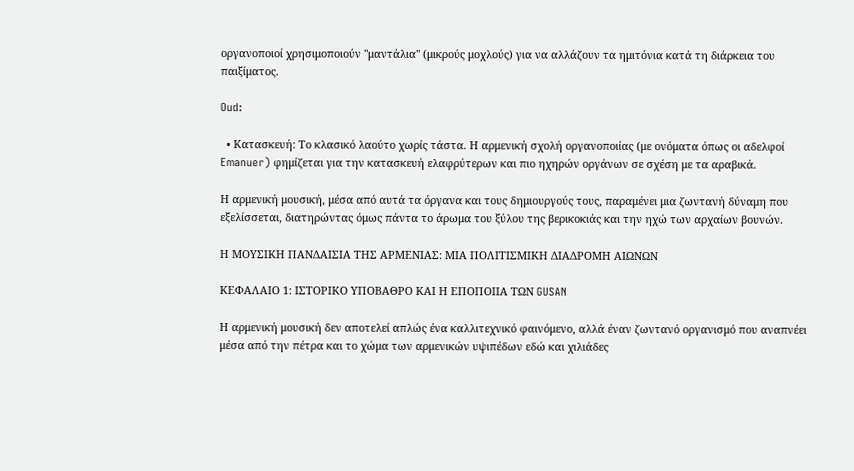οργανοποιοί χρησιμοποιούν "μαντάλια" (μικρούς μοχλούς) για να αλλάζουν τα ημιτόνια κατά τη διάρκεια του παιξίματος.

Oud:

  • Κατασκευή: Το κλασικό λαούτο χωρίς τάστα. Η αρμενική σχολή οργανοποιίας (με ονόματα όπως οι αδελφοί Emanuer) φημίζεται για την κατασκευή ελαφρύτερων και πιο ηχηρών οργάνων σε σχέση με τα αραβικά.

Η αρμενική μουσική, μέσα από αυτά τα όργανα και τους δημιουργούς τους, παραμένει μια ζωντανή δύναμη που εξελίσσεται, διατηρώντας όμως πάντα το άρωμα του ξύλου της βερικοκιάς και την ηχώ των αρχαίων βουνών.

Η ΜΟΥΣΙΚΗ ΠΑΝΔΑΙΣΙΑ ΤΗΣ ΑΡΜΕΝΙΑΣ: ΜΙΑ ΠΟΛΙΤΙΣΜΙΚΗ ΔΙΑΔΡΟΜΗ ΑΙΩΝΩΝ

ΚΕΦΑΛΑΙΟ 1: ΙΣΤΟΡΙΚΟ ΥΠΟΒΑΘΡΟ ΚΑΙ Η ΕΠΟΠΟΙΙΑ ΤΩΝ GUSAN

Η αρμενική μουσική δεν αποτελεί απλώς ένα καλλιτεχνικό φαινόμενο, αλλά έναν ζωντανό οργανισμό που αναπνέει μέσα από την πέτρα και το χώμα των αρμενικών υψιπέδων εδώ και χιλιάδες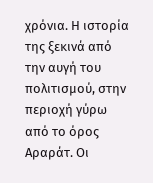χρόνια. Η ιστορία της ξεκινά από την αυγή του πολιτισμού, στην περιοχή γύρω από το όρος Αραράτ. Οι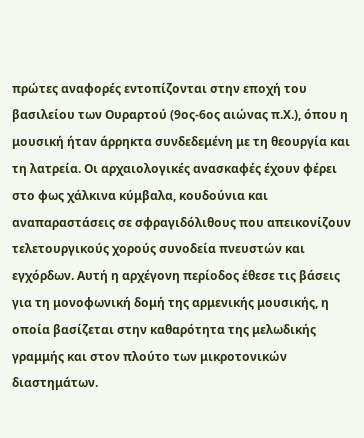πρώτες αναφορές εντοπίζονται στην εποχή του βασιλείου των Ουραρτού (9ος-6ος αιώνας π.Χ.), όπου η μουσική ήταν άρρηκτα συνδεδεμένη με τη θεουργία και τη λατρεία. Οι αρχαιολογικές ανασκαφές έχουν φέρει στο φως χάλκινα κύμβαλα, κουδούνια και αναπαραστάσεις σε σφραγιδόλιθους που απεικονίζουν τελετουργικούς χορούς συνοδεία πνευστών και εγχόρδων. Αυτή η αρχέγονη περίοδος έθεσε τις βάσεις για τη μονοφωνική δομή της αρμενικής μουσικής, η οποία βασίζεται στην καθαρότητα της μελωδικής γραμμής και στον πλούτο των μικροτονικών διαστημάτων.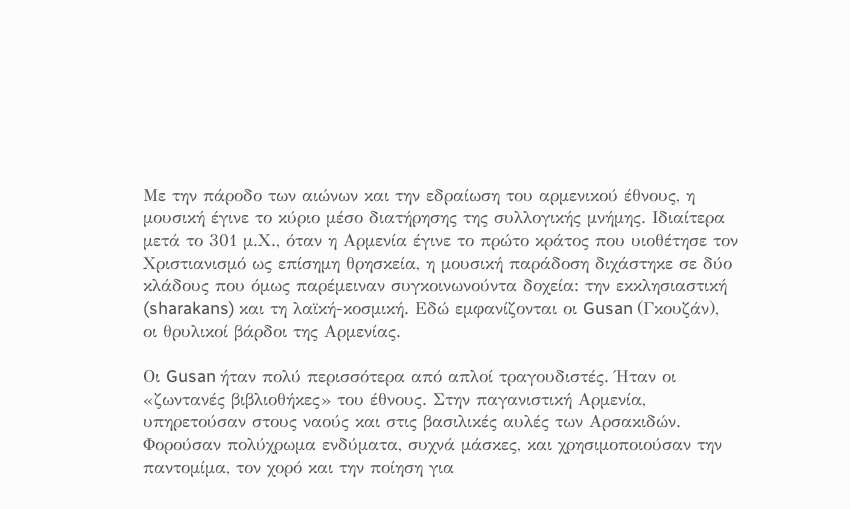Με την πάροδο των αιώνων και την εδραίωση του αρμενικού έθνους, η μουσική έγινε το κύριο μέσο διατήρησης της συλλογικής μνήμης. Ιδιαίτερα μετά το 301 μ.Χ., όταν η Αρμενία έγινε το πρώτο κράτος που υιοθέτησε τον Χριστιανισμό ως επίσημη θρησκεία, η μουσική παράδοση διχάστηκε σε δύο κλάδους που όμως παρέμειναν συγκοινωνούντα δοχεία: την εκκλησιαστική (sharakans) και τη λαϊκή-κοσμική. Εδώ εμφανίζονται οι Gusan (Γκουζάν), οι θρυλικοί βάρδοι της Αρμενίας.

Οι Gusan ήταν πολύ περισσότερα από απλοί τραγουδιστές. Ήταν οι «ζωντανές βιβλιοθήκες» του έθνους. Στην παγανιστική Αρμενία, υπηρετούσαν στους ναούς και στις βασιλικές αυλές των Αρσακιδών. Φορούσαν πολύχρωμα ενδύματα, συχνά μάσκες, και χρησιμοποιούσαν την παντομίμα, τον χορό και την ποίηση για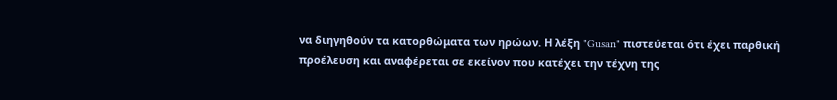να διηγηθούν τα κατορθώματα των ηρώων. Η λέξη "Gusan" πιστεύεται ότι έχει παρθική προέλευση και αναφέρεται σε εκείνον που κατέχει την τέχνη της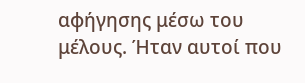αφήγησης μέσω του μέλους. Ήταν αυτοί που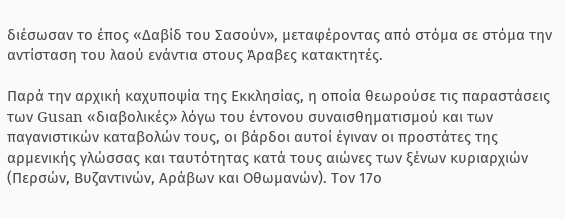διέσωσαν το έπος «Δαβίδ του Σασούν», μεταφέροντας από στόμα σε στόμα την αντίσταση του λαού ενάντια στους Άραβες κατακτητές.

Παρά την αρχική καχυποψία της Εκκλησίας, η οποία θεωρούσε τις παραστάσεις των Gusan «διαβολικές» λόγω του έντονου συναισθηματισμού και των παγανιστικών καταβολών τους, οι βάρδοι αυτοί έγιναν οι προστάτες της αρμενικής γλώσσας και ταυτότητας κατά τους αιώνες των ξένων κυριαρχιών (Περσών, Βυζαντινών, Αράβων και Οθωμανών). Τον 17ο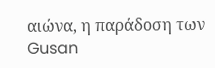αιώνα, η παράδοση των Gusan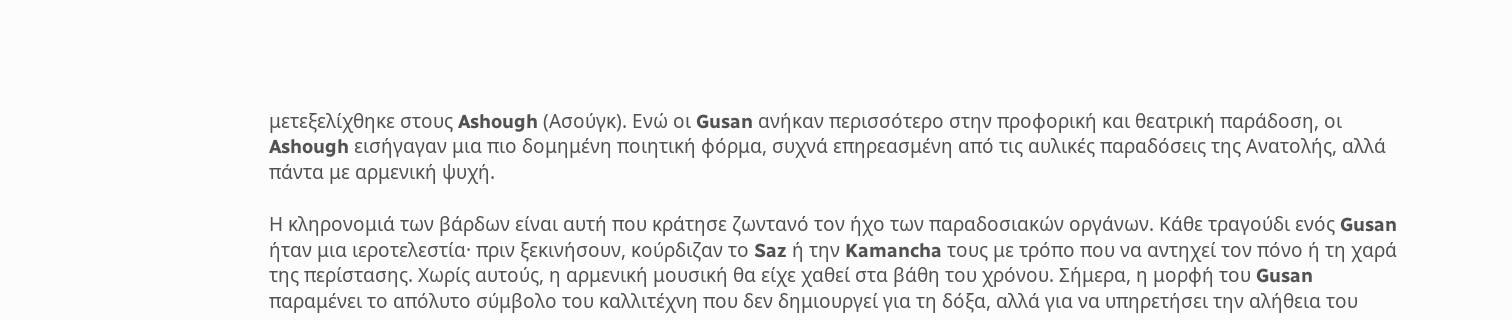μετεξελίχθηκε στους Ashough (Ασούγκ). Ενώ οι Gusan ανήκαν περισσότερο στην προφορική και θεατρική παράδοση, οι Ashough εισήγαγαν μια πιο δομημένη ποιητική φόρμα, συχνά επηρεασμένη από τις αυλικές παραδόσεις της Ανατολής, αλλά πάντα με αρμενική ψυχή.

Η κληρονομιά των βάρδων είναι αυτή που κράτησε ζωντανό τον ήχο των παραδοσιακών οργάνων. Κάθε τραγούδι ενός Gusan ήταν μια ιεροτελεστία· πριν ξεκινήσουν, κούρδιζαν το Saz ή την Kamancha τους με τρόπο που να αντηχεί τον πόνο ή τη χαρά της περίστασης. Χωρίς αυτούς, η αρμενική μουσική θα είχε χαθεί στα βάθη του χρόνου. Σήμερα, η μορφή του Gusan παραμένει το απόλυτο σύμβολο του καλλιτέχνη που δεν δημιουργεί για τη δόξα, αλλά για να υπηρετήσει την αλήθεια του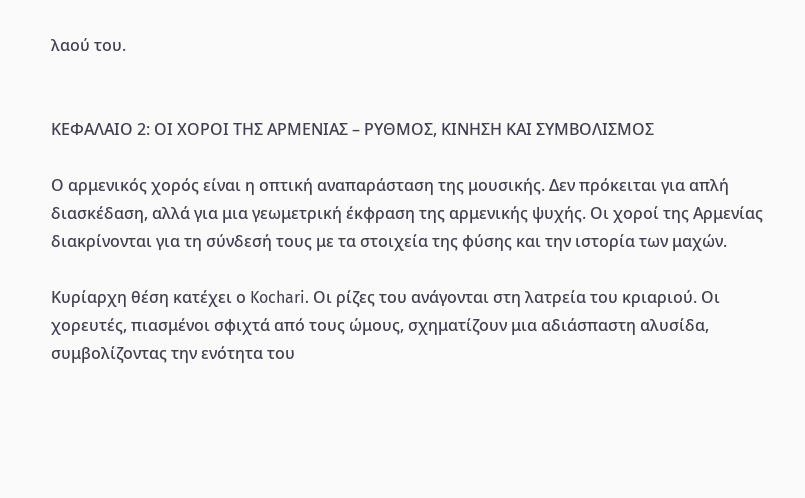λαού του.


ΚΕΦΑΛΑΙΟ 2: ΟΙ ΧΟΡΟΙ ΤΗΣ ΑΡΜΕΝΙΑΣ – ΡΥΘΜΟΣ, ΚΙΝΗΣΗ ΚΑΙ ΣΥΜΒΟΛΙΣΜΟΣ

Ο αρμενικός χορός είναι η οπτική αναπαράσταση της μουσικής. Δεν πρόκειται για απλή διασκέδαση, αλλά για μια γεωμετρική έκφραση της αρμενικής ψυχής. Οι χοροί της Αρμενίας διακρίνονται για τη σύνδεσή τους με τα στοιχεία της φύσης και την ιστορία των μαχών.

Κυρίαρχη θέση κατέχει ο Kochari. Οι ρίζες του ανάγονται στη λατρεία του κριαριού. Οι χορευτές, πιασμένοι σφιχτά από τους ώμους, σχηματίζουν μια αδιάσπαστη αλυσίδα, συμβολίζοντας την ενότητα του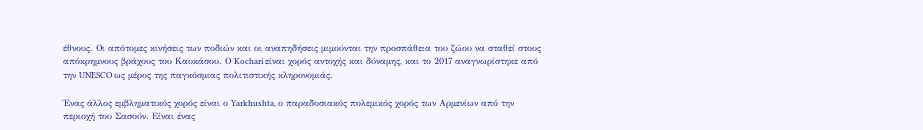έθνους. Οι απότομες κινήσεις των ποδιών και οι αναπηδήσεις μιμούνται την προσπάθεια του ζώου να σταθεί στους απόκρημνους βράχους του Καυκάσου. Ο Kochari είναι χορός αντοχής και δύναμης, και το 2017 αναγνωρίστηκε από την UNESCO ως μέρος της παγκόσμιας πολιτιστικής κληρονομιάς.

Ένας άλλος εμβληματικός χορός είναι ο Yarkhushta, ο παραδοσιακός πολεμικός χορός των Αρμενίων από την περιοχή του Σασούν. Είναι ένας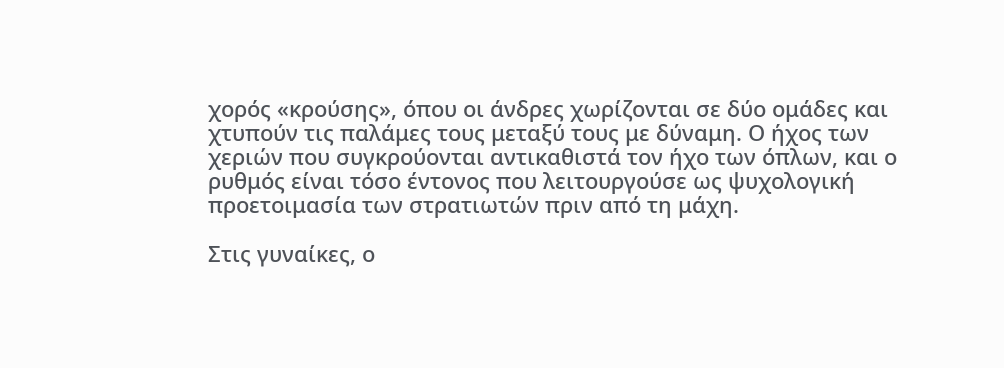χορός «κρούσης», όπου οι άνδρες χωρίζονται σε δύο ομάδες και χτυπούν τις παλάμες τους μεταξύ τους με δύναμη. Ο ήχος των χεριών που συγκρούονται αντικαθιστά τον ήχο των όπλων, και ο ρυθμός είναι τόσο έντονος που λειτουργούσε ως ψυχολογική προετοιμασία των στρατιωτών πριν από τη μάχη.

Στις γυναίκες, ο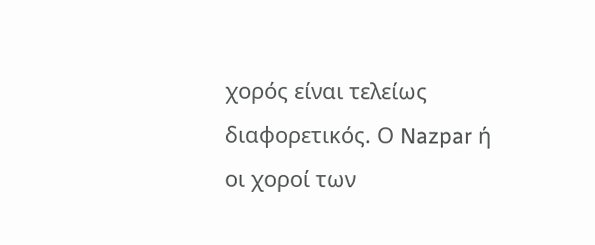χορός είναι τελείως διαφορετικός. Ο Nazpar ή οι χοροί των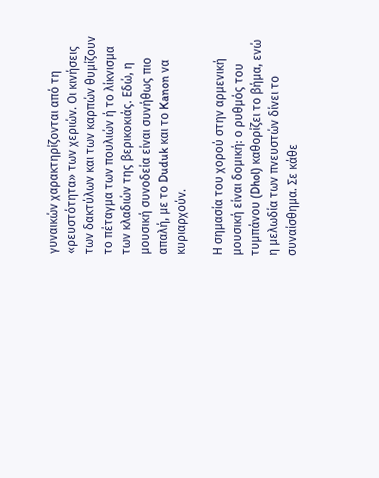γυναικών χαρακτηρίζονται από τη «ρευστότητα» των χεριών. Οι κινήσεις των δακτύλων και των καρπών θυμίζουν το πέταγμα των πουλιών ή το λίκνισμα των κλαδιών της βερικοκιάς. Εδώ, η μουσική συνοδεία είναι συνήθως πιο απαλή, με το Duduk και το Kanon να κυριαρχούν.

Η σημασία του χορού στην αρμενική μουσική είναι δομική: ο ρυθμός του τυμπάνου (Dhol) καθορίζει το βήμα, ενώ η μελωδία των πνευστών δίνει το συναίσθημα. Σε κάθε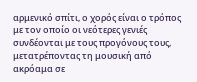αρμενικό σπίτι, ο χορός είναι ο τρόπος με τον οποίο οι νεότερες γενιές συνδέονται με τους προγόνους τους, μετατρέποντας τη μουσική από ακρόαμα σε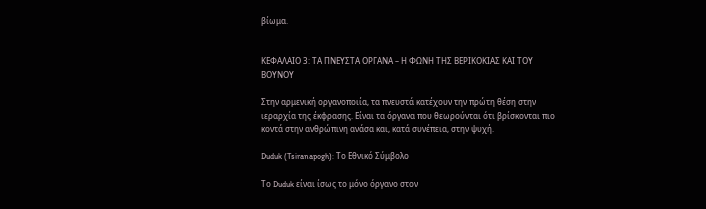βίωμα.


ΚΕΦΑΛΑΙΟ 3: ΤΑ ΠΝΕΥΣΤΑ ΟΡΓΑΝΑ – Η ΦΩΝΗ ΤΗΣ ΒΕΡΙΚΟΚΙΑΣ ΚΑΙ ΤΟΥ ΒΟΥΝΟΥ

Στην αρμενική οργανοποιία, τα πνευστά κατέχουν την πρώτη θέση στην ιεραρχία της έκφρασης. Είναι τα όργανα που θεωρούνται ότι βρίσκονται πιο κοντά στην ανθρώπινη ανάσα και, κατά συνέπεια, στην ψυχή.

Duduk (Tsiranapogh): Το Εθνικό Σύμβολο

Το Duduk είναι ίσως το μόνο όργανο στον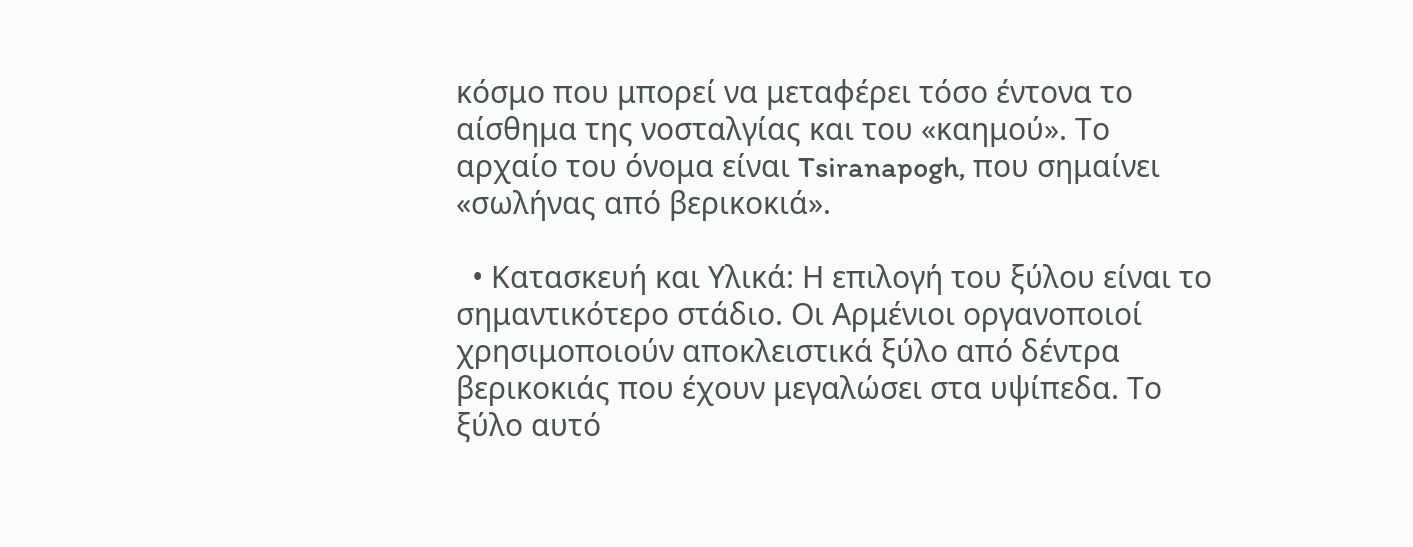κόσμο που μπορεί να μεταφέρει τόσο έντονα το αίσθημα της νοσταλγίας και του «καημού». Το αρχαίο του όνομα είναι Tsiranapogh, που σημαίνει «σωλήνας από βερικοκιά».

  • Κατασκευή και Υλικά: Η επιλογή του ξύλου είναι το σημαντικότερο στάδιο. Οι Αρμένιοι οργανοποιοί χρησιμοποιούν αποκλειστικά ξύλο από δέντρα βερικοκιάς που έχουν μεγαλώσει στα υψίπεδα. Το ξύλο αυτό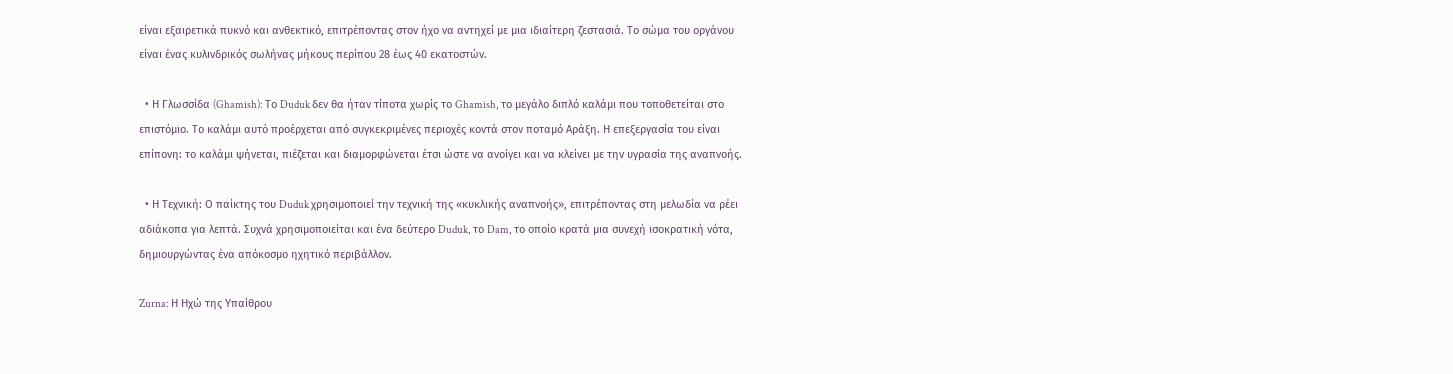είναι εξαιρετικά πυκνό και ανθεκτικό, επιτρέποντας στον ήχο να αντηχεί με μια ιδιαίτερη ζεστασιά. Το σώμα του οργάνου είναι ένας κυλινδρικός σωλήνας μήκους περίπου 28 έως 40 εκατοστών.

  • Η Γλωσσίδα (Ghamish): Το Duduk δεν θα ήταν τίποτα χωρίς το Ghamish, το μεγάλο διπλό καλάμι που τοποθετείται στο επιστόμιο. Το καλάμι αυτό προέρχεται από συγκεκριμένες περιοχές κοντά στον ποταμό Αράξη. Η επεξεργασία του είναι επίπονη: το καλάμι ψήνεται, πιέζεται και διαμορφώνεται έτσι ώστε να ανοίγει και να κλείνει με την υγρασία της αναπνοής.

  • Η Τεχνική: Ο παίκτης του Duduk χρησιμοποιεί την τεχνική της «κυκλικής αναπνοής», επιτρέποντας στη μελωδία να ρέει αδιάκοπα για λεπτά. Συχνά χρησιμοποιείται και ένα δεύτερο Duduk, το Dam, το οποίο κρατά μια συνεχή ισοκρατική νότα, δημιουργώντας ένα απόκοσμο ηχητικό περιβάλλον.

Zurna: Η Ηχώ της Υπαίθρου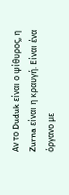Αν το Duduk είναι ο ψίθυρος, η Zurna είναι η κραυγή. Είναι ένα όργανο με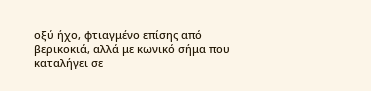οξύ ήχο, φτιαγμένο επίσης από βερικοκιά, αλλά με κωνικό σήμα που καταλήγει σε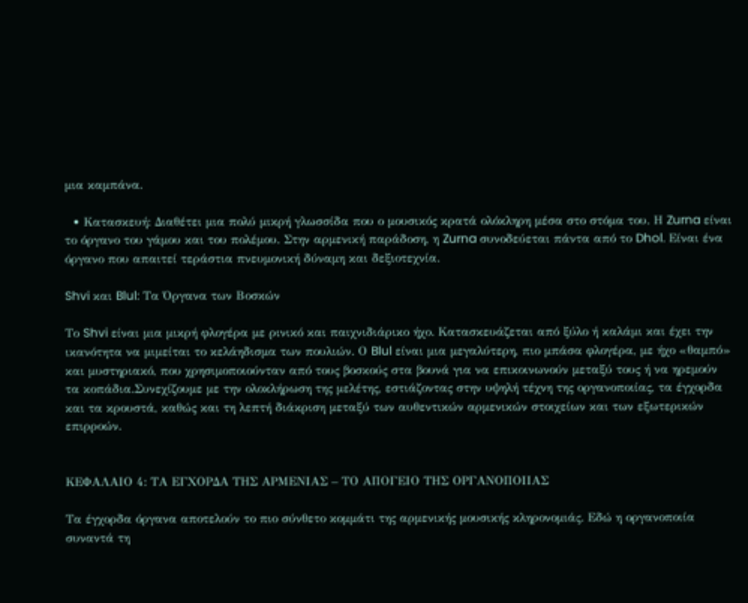μια καμπάνα.

  • Κατασκευή: Διαθέτει μια πολύ μικρή γλωσσίδα που ο μουσικός κρατά ολόκληρη μέσα στο στόμα του. Η Zurna είναι το όργανο του γάμου και του πολέμου. Στην αρμενική παράδοση, η Zurna συνοδεύεται πάντα από το Dhol. Είναι ένα όργανο που απαιτεί τεράστια πνευμονική δύναμη και δεξιοτεχνία.

Shvi και Blul: Τα Όργανα των Βοσκών

Το Shvi είναι μια μικρή φλογέρα με ρινικό και παιχνιδιάρικο ήχο. Κατασκευάζεται από ξύλο ή καλάμι και έχει την ικανότητα να μιμείται το κελάηδισμα των πουλιών. Ο Blul είναι μια μεγαλύτερη, πιο μπάσα φλογέρα, με ήχο «θαμπό» και μυστηριακό, που χρησιμοποιούνταν από τους βοσκούς στα βουνά για να επικοινωνούν μεταξύ τους ή να ηρεμούν τα κοπάδια.Συνεχίζουμε με την ολοκλήρωση της μελέτης, εστιάζοντας στην υψηλή τέχνη της οργανοποιίας, τα έγχορδα και τα κρουστά, καθώς και τη λεπτή διάκριση μεταξύ των αυθεντικών αρμενικών στοιχείων και των εξωτερικών επιρροών.


ΚΕΦΑΛΑΙΟ 4: ΤΑ ΕΓΧΟΡΔΑ ΤΗΣ ΑΡΜΕΝΙΑΣ – ΤΟ ΑΠΟΓΕΙΟ ΤΗΣ ΟΡΓΑΝΟΠΟΙΙΑΣ

Τα έγχορδα όργανα αποτελούν το πιο σύνθετο κομμάτι της αρμενικής μουσικής κληρονομιάς. Εδώ η οργανοποιία συναντά τη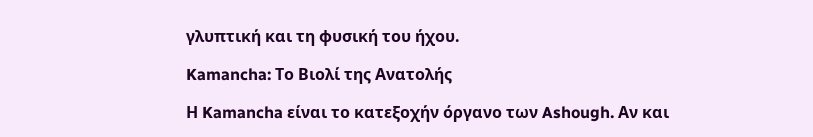γλυπτική και τη φυσική του ήχου.

Kamancha: Το Βιολί της Ανατολής

Η Kamancha είναι το κατεξοχήν όργανο των Ashough. Αν και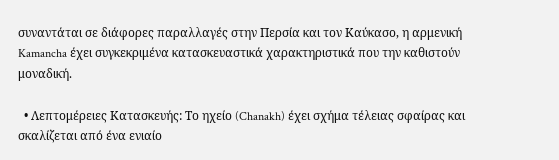συναντάται σε διάφορες παραλλαγές στην Περσία και τον Καύκασο, η αρμενική Kamancha έχει συγκεκριμένα κατασκευαστικά χαρακτηριστικά που την καθιστούν μοναδική.

  • Λεπτομέρειες Κατασκευής: Το ηχείο (Chanakh) έχει σχήμα τέλειας σφαίρας και σκαλίζεται από ένα ενιαίο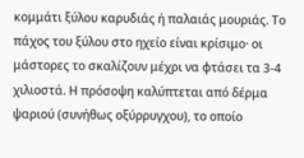κομμάτι ξύλου καρυδιάς ή παλαιάς μουριάς. Το πάχος του ξύλου στο ηχείο είναι κρίσιμο· οι μάστορες το σκαλίζουν μέχρι να φτάσει τα 3-4 χιλιοστά. Η πρόσοψη καλύπτεται από δέρμα ψαριού (συνήθως οξύρρυγχου), το οποίο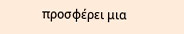προσφέρει μια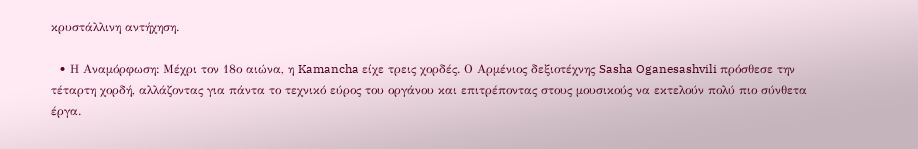κρυστάλλινη αντήχηση.

  • Η Αναμόρφωση: Μέχρι τον 18ο αιώνα, η Kamancha είχε τρεις χορδές. Ο Αρμένιος δεξιοτέχνης Sasha Oganesashvili πρόσθεσε την τέταρτη χορδή, αλλάζοντας για πάντα το τεχνικό εύρος του οργάνου και επιτρέποντας στους μουσικούς να εκτελούν πολύ πιο σύνθετα έργα.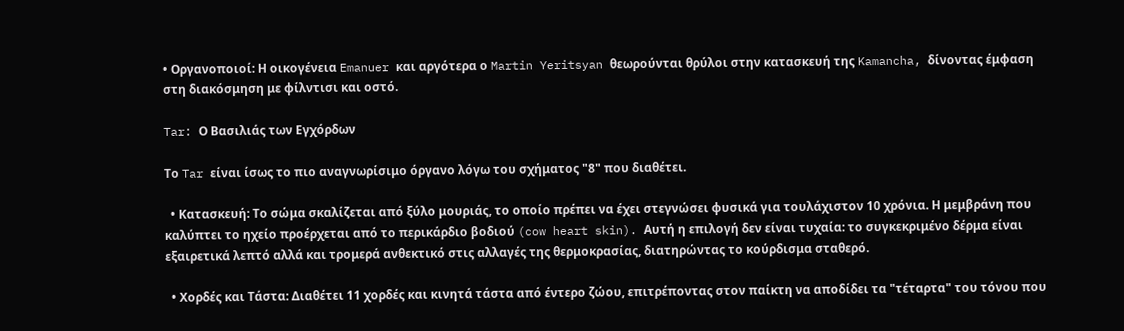• Οργανοποιοί: Η οικογένεια Emanuer και αργότερα ο Martin Yeritsyan θεωρούνται θρύλοι στην κατασκευή της Kamancha, δίνοντας έμφαση στη διακόσμηση με φίλντισι και οστό.

Tar: Ο Βασιλιάς των Εγχόρδων

Το Tar είναι ίσως το πιο αναγνωρίσιμο όργανο λόγω του σχήματος "8" που διαθέτει.

  • Κατασκευή: Το σώμα σκαλίζεται από ξύλο μουριάς, το οποίο πρέπει να έχει στεγνώσει φυσικά για τουλάχιστον 10 χρόνια. Η μεμβράνη που καλύπτει το ηχείο προέρχεται από το περικάρδιο βοδιού (cow heart skin). Αυτή η επιλογή δεν είναι τυχαία: το συγκεκριμένο δέρμα είναι εξαιρετικά λεπτό αλλά και τρομερά ανθεκτικό στις αλλαγές της θερμοκρασίας, διατηρώντας το κούρδισμα σταθερό.

  • Χορδές και Τάστα: Διαθέτει 11 χορδές και κινητά τάστα από έντερο ζώου, επιτρέποντας στον παίκτη να αποδίδει τα "τέταρτα" του τόνου που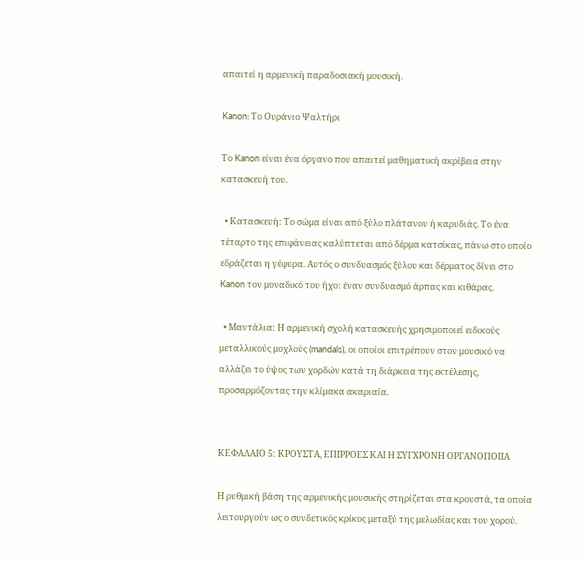απαιτεί η αρμενική παραδοσιακή μουσική.

Kanon: Το Ουράνιο Ψαλτήρι

Το Kanon είναι ένα όργανο που απαιτεί μαθηματική ακρίβεια στην κατασκευή του.

  • Κατασκευή: Το σώμα είναι από ξύλο πλάτανου ή καρυδιάς. Το ένα τέταρτο της επιφάνειας καλύπτεται από δέρμα κατσίκας, πάνω στο οποίο εδράζεται η γέφυρα. Αυτός ο συνδυασμός ξύλου και δέρματος δίνει στο Kanon τον μοναδικό του ήχο: έναν συνδυασμό άρπας και κιθάρας.

  • Μαντάλια: Η αρμενική σχολή κατασκευής χρησιμοποιεί ειδικούς μεταλλικούς μοχλούς (mandals), οι οποίοι επιτρέπουν στον μουσικό να αλλάζει το ύψος των χορδών κατά τη διάρκεια της εκτέλεσης, προσαρμόζοντας την κλίμακα ακαριαία.


ΚΕΦΑΛΑΙΟ 5: ΚΡΟΥΣΤΑ, ΕΠΙΡΡΟΕΣ ΚΑΙ Η ΣΥΓΧΡΟΝΗ ΟΡΓΑΝΟΠΟΙΙΑ

Η ρυθμική βάση της αρμενικής μουσικής στηρίζεται στα κρουστά, τα οποία λειτουργούν ως ο συνδετικός κρίκος μεταξύ της μελωδίας και του χορού.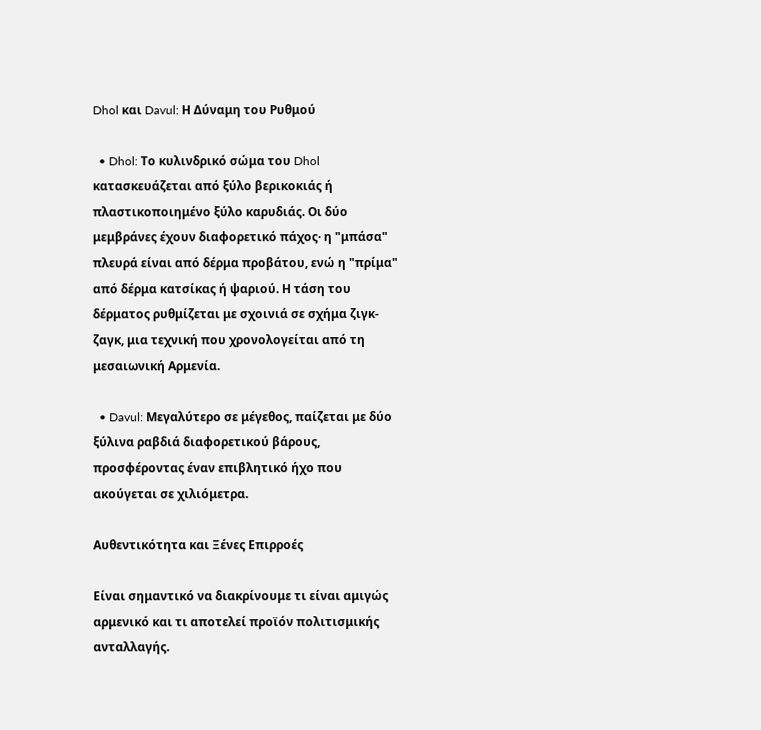Dhol και Davul: Η Δύναμη του Ρυθμού

  • Dhol: Το κυλινδρικό σώμα του Dhol κατασκευάζεται από ξύλο βερικοκιάς ή πλαστικοποιημένο ξύλο καρυδιάς. Οι δύο μεμβράνες έχουν διαφορετικό πάχος· η "μπάσα" πλευρά είναι από δέρμα προβάτου, ενώ η "πρίμα" από δέρμα κατσίκας ή ψαριού. Η τάση του δέρματος ρυθμίζεται με σχοινιά σε σχήμα ζιγκ-ζαγκ, μια τεχνική που χρονολογείται από τη μεσαιωνική Αρμενία.

  • Davul: Μεγαλύτερο σε μέγεθος, παίζεται με δύο ξύλινα ραβδιά διαφορετικού βάρους, προσφέροντας έναν επιβλητικό ήχο που ακούγεται σε χιλιόμετρα.

Αυθεντικότητα και Ξένες Επιρροές

Είναι σημαντικό να διακρίνουμε τι είναι αμιγώς αρμενικό και τι αποτελεί προϊόν πολιτισμικής ανταλλαγής.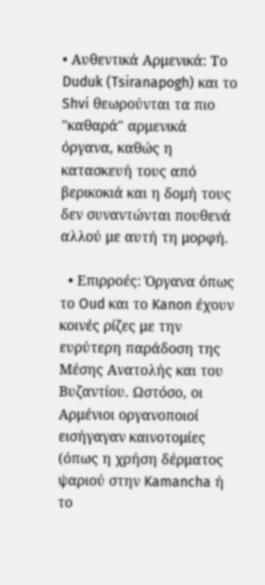• Αυθεντικά Αρμενικά: Το Duduk (Tsiranapogh) και το Shvi θεωρούνται τα πιο "καθαρά" αρμενικά όργανα, καθώς η κατασκευή τους από βερικοκιά και η δομή τους δεν συναντώνται πουθενά αλλού με αυτή τη μορφή.

  • Επιρροές: Όργανα όπως το Oud και το Kanon έχουν κοινές ρίζες με την ευρύτερη παράδοση της Μέσης Ανατολής και του Βυζαντίου. Ωστόσο, οι Αρμένιοι οργανοποιοί εισήγαγαν καινοτομίες (όπως η χρήση δέρματος ψαριού στην Kamancha ή το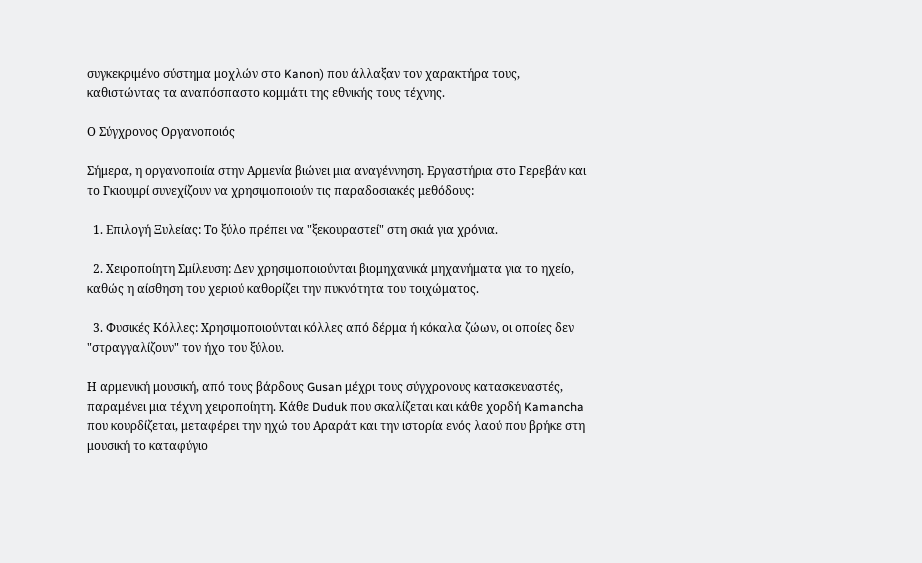συγκεκριμένο σύστημα μοχλών στο Kanon) που άλλαξαν τον χαρακτήρα τους, καθιστώντας τα αναπόσπαστο κομμάτι της εθνικής τους τέχνης.

Ο Σύγχρονος Οργανοποιός

Σήμερα, η οργανοποιία στην Αρμενία βιώνει μια αναγέννηση. Εργαστήρια στο Γερεβάν και το Γκιουμρί συνεχίζουν να χρησιμοποιούν τις παραδοσιακές μεθόδους:

  1. Επιλογή Ξυλείας: Το ξύλο πρέπει να "ξεκουραστεί" στη σκιά για χρόνια.

  2. Χειροποίητη Σμίλευση: Δεν χρησιμοποιούνται βιομηχανικά μηχανήματα για το ηχείο, καθώς η αίσθηση του χεριού καθορίζει την πυκνότητα του τοιχώματος.

  3. Φυσικές Κόλλες: Χρησιμοποιούνται κόλλες από δέρμα ή κόκαλα ζώων, οι οποίες δεν "στραγγαλίζουν" τον ήχο του ξύλου.

Η αρμενική μουσική, από τους βάρδους Gusan μέχρι τους σύγχρονους κατασκευαστές, παραμένει μια τέχνη χειροποίητη. Κάθε Duduk που σκαλίζεται και κάθε χορδή Kamancha που κουρδίζεται, μεταφέρει την ηχώ του Αραράτ και την ιστορία ενός λαού που βρήκε στη μουσική το καταφύγιο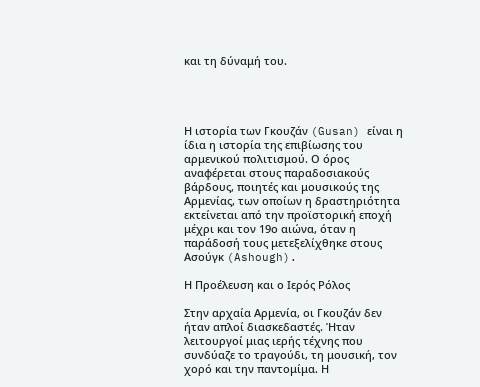και τη δύναμή του.




Η ιστορία των Γκουζάν (Gusan) είναι η ίδια η ιστορία της επιβίωσης του αρμενικού πολιτισμού. Ο όρος αναφέρεται στους παραδοσιακούς βάρδους, ποιητές και μουσικούς της Αρμενίας, των οποίων η δραστηριότητα εκτείνεται από την προϊστορική εποχή μέχρι και τον 19ο αιώνα, όταν η παράδοσή τους μετεξελίχθηκε στους Ασούγκ (Ashough).

Η Προέλευση και ο Ιερός Ρόλος

Στην αρχαία Αρμενία, οι Γκουζάν δεν ήταν απλοί διασκεδαστές. Ήταν λειτουργοί μιας ιερής τέχνης που συνδύαζε το τραγούδι, τη μουσική, τον χορό και την παντομίμα. Η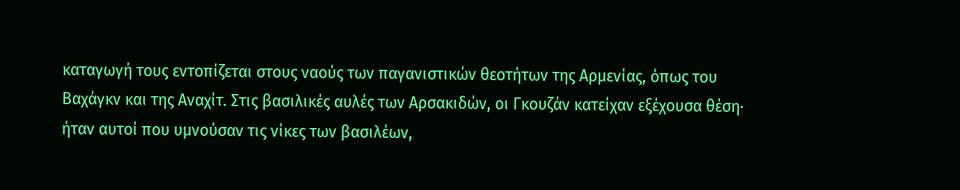καταγωγή τους εντοπίζεται στους ναούς των παγανιστικών θεοτήτων της Αρμενίας, όπως του Βαχάγκν και της Αναχίτ. Στις βασιλικές αυλές των Αρσακιδών, οι Γκουζάν κατείχαν εξέχουσα θέση· ήταν αυτοί που υμνούσαν τις νίκες των βασιλέων,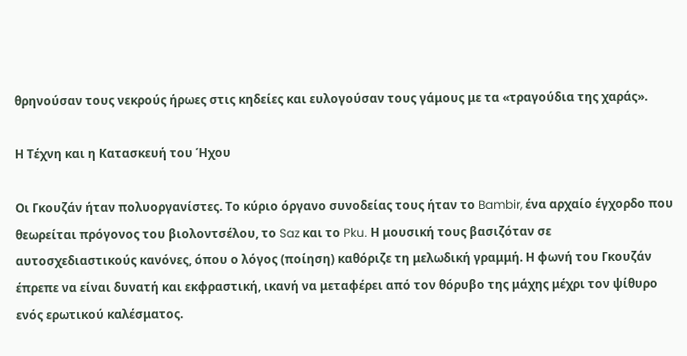θρηνούσαν τους νεκρούς ήρωες στις κηδείες και ευλογούσαν τους γάμους με τα «τραγούδια της χαράς».

Η Τέχνη και η Κατασκευή του Ήχου

Οι Γκουζάν ήταν πολυοργανίστες. Το κύριο όργανο συνοδείας τους ήταν το Bambir, ένα αρχαίο έγχορδο που θεωρείται πρόγονος του βιολοντσέλου, το Saz και το Pku. Η μουσική τους βασιζόταν σε αυτοσχεδιαστικούς κανόνες, όπου ο λόγος (ποίηση) καθόριζε τη μελωδική γραμμή. Η φωνή του Γκουζάν έπρεπε να είναι δυνατή και εκφραστική, ικανή να μεταφέρει από τον θόρυβο της μάχης μέχρι τον ψίθυρο ενός ερωτικού καλέσματος.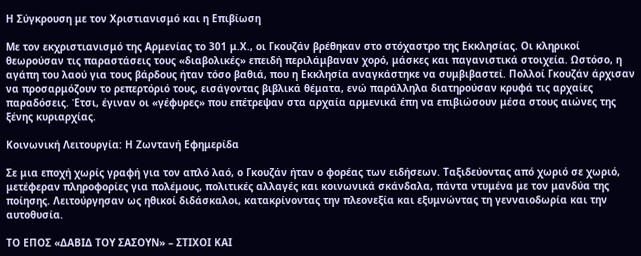Η Σύγκρουση με τον Χριστιανισμό και η Επιβίωση

Με τον εκχριστιανισμό της Αρμενίας το 301 μ.Χ., οι Γκουζάν βρέθηκαν στο στόχαστρο της Εκκλησίας. Οι κληρικοί θεωρούσαν τις παραστάσεις τους «διαβολικές» επειδή περιλάμβαναν χορό, μάσκες και παγανιστικά στοιχεία. Ωστόσο, η αγάπη του λαού για τους βάρδους ήταν τόσο βαθιά, που η Εκκλησία αναγκάστηκε να συμβιβαστεί. Πολλοί Γκουζάν άρχισαν να προσαρμόζουν το ρεπερτόριό τους, εισάγοντας βιβλικά θέματα, ενώ παράλληλα διατηρούσαν κρυφά τις αρχαίες παραδόσεις. Έτσι, έγιναν οι «γέφυρες» που επέτρεψαν στα αρχαία αρμενικά έπη να επιβιώσουν μέσα στους αιώνες της ξένης κυριαρχίας.

Κοινωνική Λειτουργία: Η Ζωντανή Εφημερίδα

Σε μια εποχή χωρίς γραφή για τον απλό λαό, ο Γκουζάν ήταν ο φορέας των ειδήσεων. Ταξιδεύοντας από χωριό σε χωριό, μετέφεραν πληροφορίες για πολέμους, πολιτικές αλλαγές και κοινωνικά σκάνδαλα, πάντα ντυμένα με τον μανδύα της ποίησης. Λειτούργησαν ως ηθικοί διδάσκαλοι, κατακρίνοντας την πλεονεξία και εξυμνώντας τη γενναιοδωρία και την αυτοθυσία.

ΤΟ ΕΠΟΣ «ΔΑΒΙΔ ΤΟΥ ΣΑΣΟΥΝ» – ΣΤΙΧΟΙ ΚΑΙ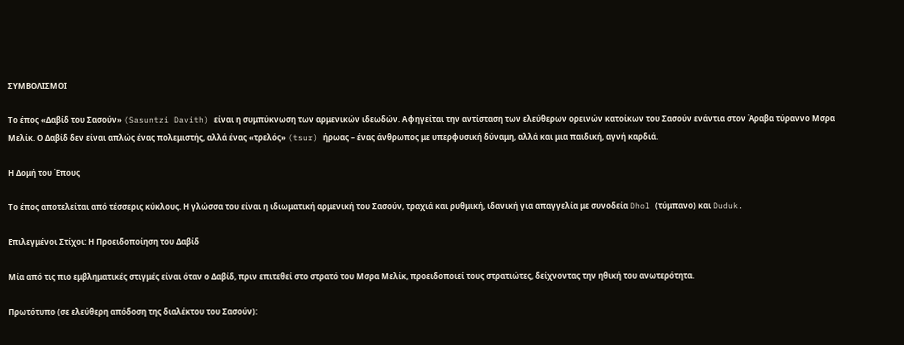ΣΥΜΒΟΛΙΣΜΟΙ

Το έπος «Δαβίδ του Σασούν» (Sasuntzi Davith) είναι η συμπύκνωση των αρμενικών ιδεωδών. Αφηγείται την αντίσταση των ελεύθερων ορεινών κατοίκων του Σασούν ενάντια στον Άραβα τύραννο Μσρα Μελίκ. Ο Δαβίδ δεν είναι απλώς ένας πολεμιστής, αλλά ένας «τρελός» (tsur) ήρωας – ένας άνθρωπος με υπερφυσική δύναμη, αλλά και μια παιδική, αγνή καρδιά.

Η Δομή του Έπους

Το έπος αποτελείται από τέσσερις κύκλους. Η γλώσσα του είναι η ιδιωματική αρμενική του Σασούν, τραχιά και ρυθμική, ιδανική για απαγγελία με συνοδεία Dhol (τύμπανο) και Duduk.

Επιλεγμένοι Στίχοι: Η Προειδοποίηση του Δαβίδ

Μία από τις πιο εμβληματικές στιγμές είναι όταν ο Δαβίδ, πριν επιτεθεί στο στρατό του Μσρα Μελίκ, προειδοποιεί τους στρατιώτες, δείχνοντας την ηθική του ανωτερότητα.

Πρωτότυπο (σε ελεύθερη απόδοση της διαλέκτου του Σασούν):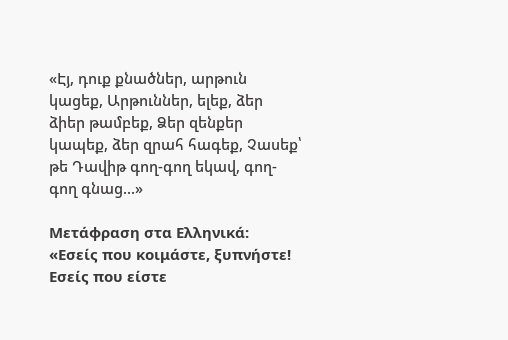«Էյ, դուք քնածներ, արթուն կացեք, Արթուններ, ելեք, ձեր ձիեր թամբեք, Ձեր զենքեր կապեք, ձեր զրահ հագեք, Չասեք՝ թե Դավիթ գող-գող եկավ, գող-գող գնաց...»

Μετάφραση στα Ελληνικά: «Εσείς που κοιμάστε, ξυπνήστε! Εσείς που είστε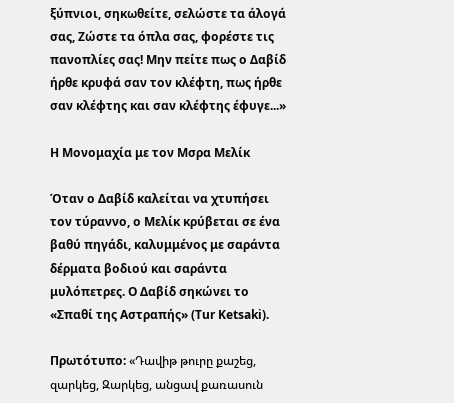ξύπνιοι, σηκωθείτε, σελώστε τα άλογά σας, Ζώστε τα όπλα σας, φορέστε τις πανοπλίες σας! Μην πείτε πως ο Δαβίδ ήρθε κρυφά σαν τον κλέφτη, πως ήρθε σαν κλέφτης και σαν κλέφτης έφυγε...»

Η Μονομαχία με τον Μσρα Μελίκ

Όταν ο Δαβίδ καλείται να χτυπήσει τον τύραννο, ο Μελίκ κρύβεται σε ένα βαθύ πηγάδι, καλυμμένος με σαράντα δέρματα βοδιού και σαράντα μυλόπετρες. Ο Δαβίδ σηκώνει το «Σπαθί της Αστραπής» (Tur Ketsaki).

Πρωτότυπο: «Դավիթ թուրը քաշեց, զարկեց, Զարկեց, անցավ քառասուն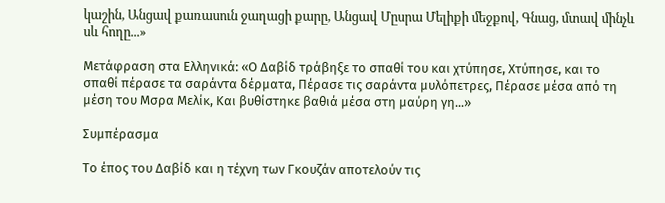կաշին, Անցավ քառասուն ջաղացի քարը, Անցավ Մըսրա Մելիքի մեջքով, Գնաց, մտավ մինչև սև հողը...»

Μετάφραση στα Ελληνικά: «Ο Δαβίδ τράβηξε το σπαθί του και χτύπησε, Χτύπησε, και το σπαθί πέρασε τα σαράντα δέρματα, Πέρασε τις σαράντα μυλόπετρες, Πέρασε μέσα από τη μέση του Μσρα Μελίκ, Και βυθίστηκε βαθιά μέσα στη μαύρη γη...»

Συμπέρασμα

Το έπος του Δαβίδ και η τέχνη των Γκουζάν αποτελούν τις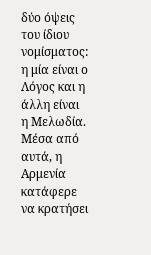δύο όψεις του ίδιου νομίσματος: η μία είναι ο Λόγος και η άλλη είναι η Μελωδία. Μέσα από αυτά, η Αρμενία κατάφερε να κρατήσει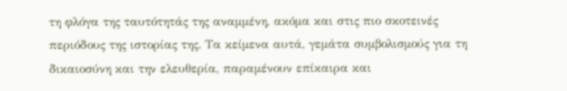τη φλόγα της ταυτότητάς της αναμμένη, ακόμα και στις πιο σκοτεινές περιόδους της ιστορίας της. Τα κείμενα αυτά, γεμάτα συμβολισμούς για τη δικαιοσύνη και την ελευθερία, παραμένουν επίκαιρα και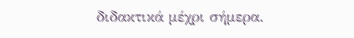διδακτικά μέχρι σήμερα.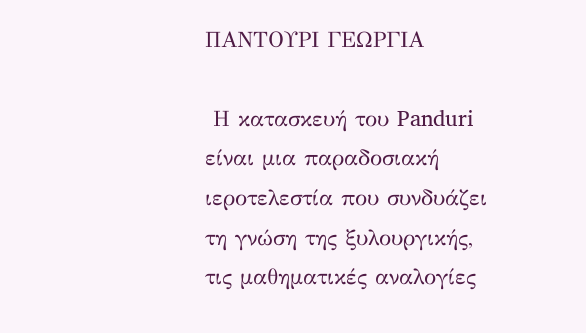ΠΑΝΤΟΥΡΙ ΓΕΩΡΓΙΑ

 Η κατασκευή του Panduri είναι μια παραδοσιακή ιεροτελεστία που συνδυάζει τη γνώση της ξυλουργικής, τις μαθηματικές αναλογίες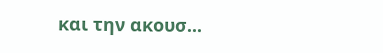και την ακουσ...